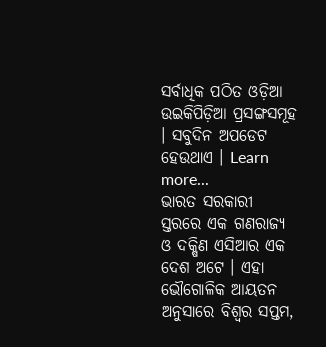ସର୍ବାଧିକ ପଠିତ ଓଡ଼ିଆ ଉଇକିପିଡ଼ିଆ ପ୍ରସଙ୍ଗସମୂହ । ସବୁଦିନ ଅପଡେଟ ହେଉଥାଏ । Learn more...
ଭାରତ ସରକାରୀ ସ୍ତରରେ ଏକ ଗଣରାଜ୍ୟ ଓ ଦକ୍ଷିଣ ଏସିଆର ଏକ ଦେଶ ଅଟେ । ଏହା ଭୌଗୋଳିକ ଆୟତନ ଅନୁସାରେ ବିଶ୍ୱର ସପ୍ତମ,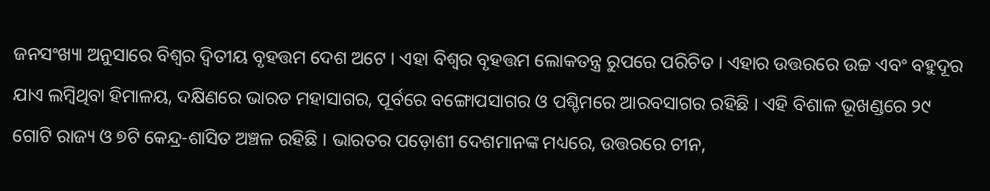ଜନସଂଖ୍ୟା ଅନୁସାରେ ବିଶ୍ୱର ଦ୍ୱିତୀୟ ବୃହତ୍ତମ ଦେଶ ଅଟେ । ଏହା ବିଶ୍ୱର ବୃହତ୍ତମ ଲୋକତନ୍ତ୍ର ରୁପରେ ପରିଚିତ । ଏହାର ଉତ୍ତରରେ ଉଚ୍ଚ ଏବଂ ବହୁଦୂର ଯାଏ ଲମ୍ବିଥିବା ହିମାଳୟ, ଦକ୍ଷିଣରେ ଭାରତ ମହାସାଗର, ପୂର୍ବରେ ବଙ୍ଗୋପସାଗର ଓ ପଶ୍ଚିମରେ ଆରବସାଗର ରହିଛି । ଏହି ବିଶାଳ ଭୂଖଣ୍ଡରେ ୨୯ ଗୋଟି ରାଜ୍ୟ ଓ ୭ଟି କେନ୍ଦ୍ର-ଶାସିତ ଅଞ୍ଚଳ ରହିଛି । ଭାରତର ପଡ଼ୋଶୀ ଦେଶମାନଙ୍କ ମଧ୍ୟରେ, ଉତ୍ତରରେ ଚୀନ,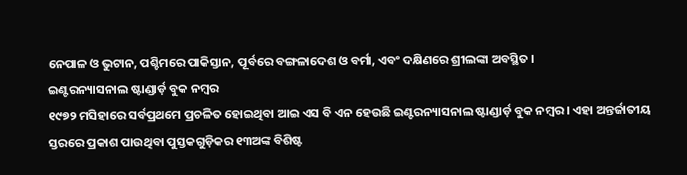ନେପାଳ ଓ ଭୁଟାନ, ପଶ୍ଚିମରେ ପାକିସ୍ତାନ, ପୂର୍ବରେ ବଙ୍ଗଳାଦେଶ ଓ ବର୍ମା, ଏବଂ ଦକ୍ଷିଣରେ ଶ୍ରୀଲଙ୍କା ଅବସ୍ଥିତ ।
ଇଣ୍ଟରନ୍ୟାସନାଲ ଷ୍ଟାଣ୍ଡାର୍ଡ଼ ବୁକ ନମ୍ବର
୧୯୭୨ ମସିହାରେ ସର୍ବପ୍ରଥମେ ପ୍ରଚଳିତ ହୋଇଥିବା ଆଇ ଏସ ବି ଏନ ହେଉଛି ଇଣ୍ଟରନ୍ୟାସନାଲ ଷ୍ଟାଣ୍ଡାର୍ଡ଼ ବୁକ ନମ୍ବର । ଏହା ଅନ୍ତର୍ଜାତୀୟ ସ୍ତରରେ ପ୍ରକାଶ ପାଉଥିବା ପୁସ୍ତକଗୁଡ଼ିକର ୧୩ଅଙ୍କ ବିଶିଷ୍ଟ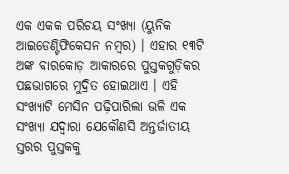ଏକ ଏକକ ପରିଚୟ ସଂଖ୍ୟା (ୟୁନିକ ଆଇଡେଣ୍ଟିଫିକେସନ ନମ୍ବର) । ଏହାର ୧୩ଟି ଅଙ୍କ ବାରକୋଡ଼ ଆକାରରେ ପୁସ୍ତକଗୁଡ଼ିକର ପଛଭାଗରେ ମୁଦ୍ରିତ ହୋଇଥାଏ । ଏହି ସଂଖ୍ୟାଟି ମେସିନ ପଢ଼ିପାରିଲା ଭଳି ଏକ ସଂଖ୍ୟା ଯଦ୍ୱାରା ଯେକୌଣସି ଅନ୍ତର୍ଜାତୀୟ ସ୍ତରର ପୁସ୍ତକକୁ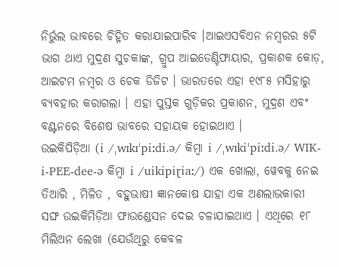ନିର୍ଭୁଲ ଭାବରେ ଚିହ୍ନିତ କରାଯାଇପାରିବ ।ଆଇଏସବିଏନ ନମ୍ବରର ୫ଟି ଭାଗ ଥାଏ ମୁଦ୍ରଣ ସୁଚକାଙ୍କ, ଗ୍ରୁପ ଆଇଡେଣ୍ଟିଫାୟାର, ପ୍ରକାଶକ କୋଡ଼, ଆଇଟମ ନମ୍ବର ଓ ଚେକ ଡିଜିଟ । ଭାରତରେ ଏହା ୧୯୮୫ ମସିହାରୁ ବ୍ୟବହାର କରାଗଲା । ଏହା ପୁସ୍ତକ ଗୁଡ଼ିକର ପ୍ରକାଶନ, ମୁଦ୍ରଣ ଏବଂ ବଣ୍ଟନରେ ବିଶେଷ ଭାବରେ ସହାୟକ ହୋଇଥାଏ ।
ଉଇକିପିଡ଼ିଆ (i /ˌwɪkɪˈpiːdi.ə/ କିମ୍ବା i /ˌwɪkiˈpiːdi.ə/ WIK-i-PEE-dee-ə କିମ୍ବା i /uikipiɽiaː/) ଏକ ଖୋଲା, ୱେବକୁ ନେଇ ତିଆରି , ମିଳିତ , ବହୁଭାଷୀ ଜ୍ଞାନକୋଷ ଯାହା ଏକ ଅଣଲାଭକାରୀ ସଙ୍ଘ ଉଇକିମିଡ଼ିଆ ଫାଉଣ୍ଡେସନ ଦେଇ ଚଳାଯାଇଥାଏ । ଏଥିରେ ୧୮ ମିଲିଅନ ଲେଖା (ଯେଉଁଥିରୁ କେବଳ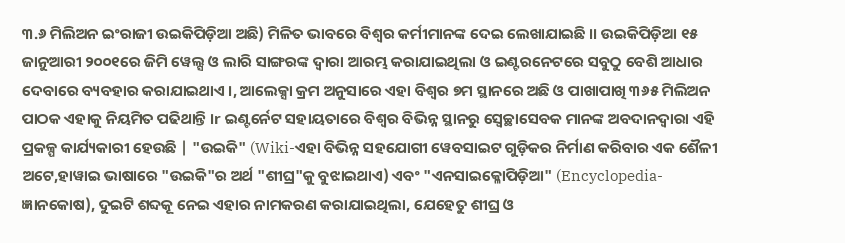୩.୬ ମିଲିଅନ ଇଂରାଜୀ ଉଇକିପିଡ଼ିଆ ଅଛି) ମିଳିତ ଭାବରେ ବିଶ୍ୱର କର୍ମୀମାନଙ୍କ ଦେଇ ଲେଖାଯାଇଛି ।। ଉଇକିପିଡ଼ିଆ ୧୫ ଜାନୁଆରୀ ୨୦୦୧ରେ ଜିମି ୱେଲ୍ସ ଓ ଲାରି ସାଙ୍ଗରଙ୍କ ଦ୍ୱାରା ଆରମ୍ଭ କରାଯାଇଥିଲା ଓ ଇଣ୍ଟରନେଟରେ ସବୁଠୁ ବେଶି ଆଧାର ଦେବାରେ ବ୍ୟବହାର କରାଯାଇଥାଏ ।, ଆଲେକ୍ସା କ୍ରମ ଅନୁସାରେ ଏହା ବିଶ୍ୱର ୭ମ ସ୍ଥାନରେ ଅଛି ଓ ପାଖାପାଖି ୩୬୫ ମିଲିଅନ ପାଠକ ଏହାକୁ ନିୟମିତ ପଢିଥାନ୍ତି ।r ଇଣ୍ଟର୍ନେଟ ସହାୟତାରେ ବିଶ୍ୱର ବିଭିନ୍ନ ସ୍ଥାନରୁ ସ୍ୱେଚ୍ଛାସେବକ ମାନଙ୍କ ଅବଦାନଦ୍ୱାରା ଏହି ପ୍ରକଳ୍ପ କାର୍ଯ୍ୟକାରୀ ହେଉଛି | "ଉଇକି" (Wiki-ଏହା ବିଭିନ୍ନ ସହଯୋଗୀ ୱେବସାଇଟ ଗୁଡ଼ିକର ନିର୍ମାଣ କରିବାର ଏକ ଶୈଳୀ ଅଟେ,ହାୱାଇ ଭାଷାରେ "ଉଇକି"ର ଅର୍ଥ "ଶୀଘ୍ର"କୁ ବୁଝାଇଥାଏ) ଏବଂ "ଏନସାଇକ୍ଳୋପିଡ଼ିଆ" (Encyclopedia-ଜ୍ଞାନକୋଷ), ଦୁଇଟି ଶବ୍ଦକୂ ନେଇ ଏହାର ନାମକରଣ କରାଯାଇଥିଲା, ଯେହେତୁ ଶୀଘ୍ର ଓ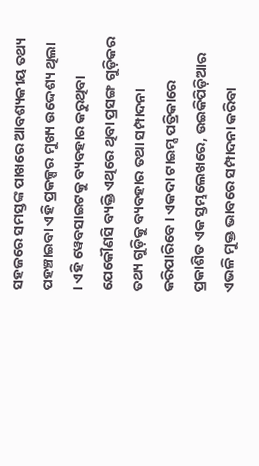ସହଜରେ ସମସ୍ତଙ୍କ ପାଖରେ ଆବଶ୍ୟକୀୟ ତଥ୍ୟ ପହଞ୍ଚାଇବା ଏହି ପ୍ରକଳ୍ପର ମୁଖ୍ୟ ଉଦ୍ଦେଶ୍ୟ ଥିଲା । ଏହି ୱେବସାଇଟକୁ ବ୍ୟବହାର କରୁଥିବା ଯେକୌଣସି ବ୍ୟକ୍ତି ଏଥିରେ ଥିବା ପ୍ରସଙ୍ଗ ଗୁଡ଼ିକର ତଥ୍ୟ ଗୁଡ଼ିକୁ ବ୍ୟବହାର ତଥା ସମ୍ପାଦନା କରିପାରିବେ । ଏକଦା ଟାଇମ୍ସ ପତ୍ରିକାରେ ପ୍ରକାଶିତ ଏକ ସ୍ତମ୍ଭଲେଖରେ, ଉଇକିପିଡ଼ିଆର ଏଭଳି ମୁକ୍ତ ଭାବରେ ସମ୍ପାଦନା କରିବା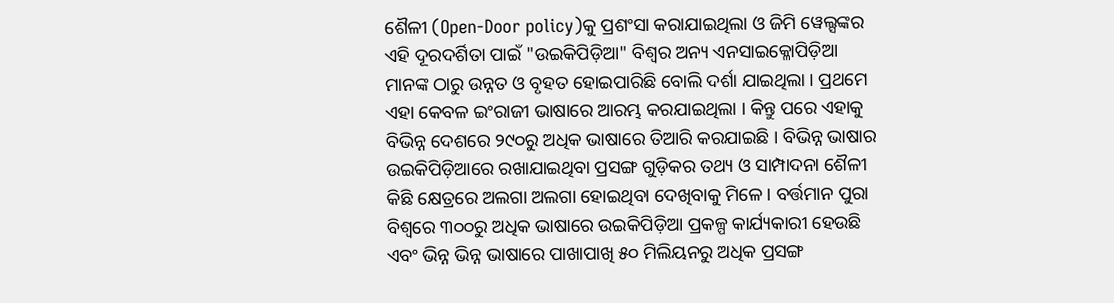ଶୈଳୀ (Open-Door policy)କୁ ପ୍ରଶଂସା କରାଯାଇଥିଲା ଓ ଜିମି ୱେଲ୍ସଙ୍କର ଏହି ଦୂରଦର୍ଶିତା ପାଇଁ "ଉଇକିପିଡ଼ିଆ" ବିଶ୍ୱର ଅନ୍ୟ ଏନସାଇକ୍ଳୋପିଡ଼ିଆ ମାନଙ୍କ ଠାରୁ ଉନ୍ନତ ଓ ବୃହତ ହୋଇପାରିଛି ବୋଲି ଦର୍ଶା ଯାଇଥିଲା । ପ୍ରଥମେ ଏହା କେବଳ ଇଂରାଜୀ ଭାଷାରେ ଆରମ୍ଭ କରଯାଇଥିଲା । କିନ୍ତୁ ପରେ ଏହାକୁ ବିଭିନ୍ନ ଦେଶରେ ୨୯୦ରୁ ଅଧିକ ଭାଷାରେ ତିଆରି କରଯାଇଛି । ବିଭିନ୍ନ ଭାଷାର ଉଇକିପିଡ଼ିଆରେ ରଖାଯାଇଥିବା ପ୍ରସଙ୍ଗ ଗୁଡ଼ିକର ତଥ୍ୟ ଓ ସାମ୍ପାଦନା ଶୈଳୀ କିଛି କ୍ଷେତ୍ରରେ ଅଲଗା ଅଲଗା ହୋଇଥିବା ଦେଖିବାକୁ ମିଳେ । ବର୍ତ୍ତମାନ ପୁରା ବିଶ୍ୱରେ ୩୦୦ରୁ ଅଧିକ ଭାଷାରେ ଉଇକିପିଡ଼ିଆ ପ୍ରକଳ୍ପ କାର୍ଯ୍ୟକାରୀ ହେଉଛି ଏବଂ ଭିନ୍ନ ଭିନ୍ନ ଭାଷାରେ ପାଖାପାଖି ୫୦ ମିଲିୟନରୁ ଅଧିକ ପ୍ରସଙ୍ଗ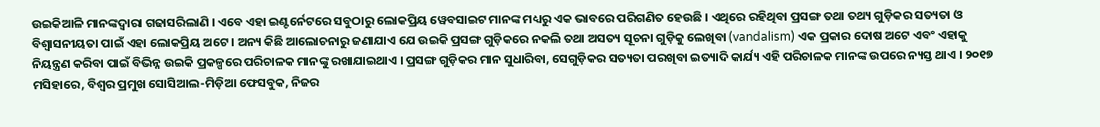ଉଇକିଆଳି ମାନଙ୍କଦ୍ୱାରା ଗଢାସରିଲାଣି । ଏବେ ଏହା ଇଣ୍ଟର୍ନେଟରେ ସବୁଠାରୁ ଲୋକପ୍ରିୟ ୱେବସାଇଟ ମାନଙ୍କ ମଧ୍ୟରୁ ଏକ ଭାବରେ ପରିଗଣିତ ହେଉଛି । ଏଥିରେ ରହିଥିବା ପ୍ରସଙ୍ଗ ତଥା ତଥ୍ୟ ଗୁଡ଼ିକର ସତ୍ୟତା ଓ ବିଶ୍ୱାସନୀୟତା ପାଇଁ ଏହା ଲୋକପ୍ରିୟ ଅଟେ । ଅନ୍ୟ କିଛି ଆଲୋଚନାରୁ ଜଣାଯାଏ ଯେ ଉଇକି ପ୍ରସଙ୍ଗ ଗୁଡ଼ିକରେ ନକଲି ତଥା ଅସତ୍ୟ ସୂଚନା ଗୁଡ଼ିକୁ ଲେଖିବା (vandalism) ଏକ ପ୍ରକାର ଦୋଷ ଅଟେ ଏବଂ ଏହାକୁ ନିୟନ୍ତ୍ରଣ କରିବା ପାଇଁ ବିଭିନ୍ନ ଉଇକି ପ୍ରକଳ୍ପରେ ପରିଚାଳକ ମାନଙ୍କୁ ରଖାଯାଇଥାଏ । ପ୍ରସଙ୍ଗ ଗୁଡ଼ିକର ମାନ ସୁଧାରିବା, ସେଗୁଡ଼ିକର ସତ୍ୟତା ପରଖିବା ଇତ୍ୟାଦି କାର୍ଯ୍ୟ ଏହି ପରିଚାଳକ ମାନଙ୍କ ଉପରେ ନ୍ୟସ୍ତ ଥାଏ । ୨୦୧୭ ମସିହାରେ, ବିଶ୍ୱର ପ୍ରମୁଖ ସୋସିଆଲ-ମିଡ଼ିଆ ଫେସବୁକ, ନିଜର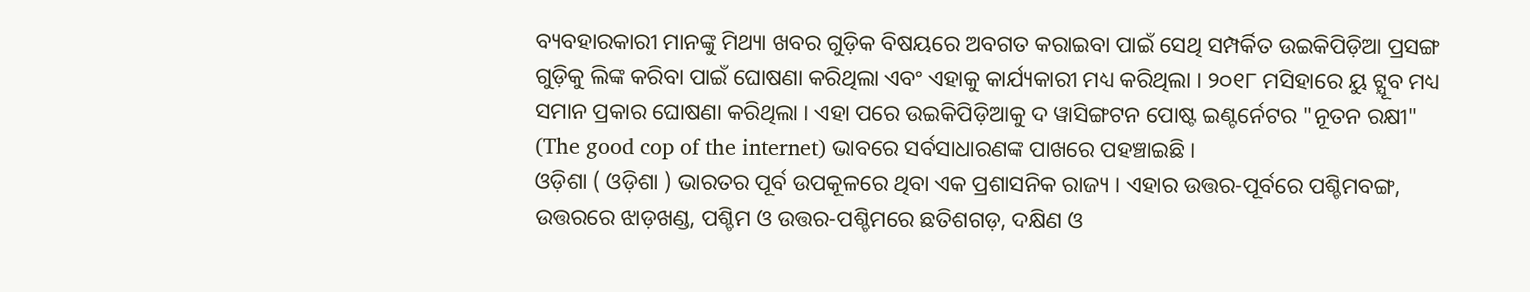ବ୍ୟବହାରକାରୀ ମାନଙ୍କୁ ମିଥ୍ୟା ଖବର ଗୁଡ଼ିକ ବିଷୟରେ ଅବଗତ କରାଇବା ପାଇଁ ସେଥି ସମ୍ପର୍କିତ ଉଇକିପିଡ଼ିଆ ପ୍ରସଙ୍ଗ ଗୁଡ଼ିକୁ ଲିଙ୍କ କରିବା ପାଇଁ ଘୋଷଣା କରିଥିଲା ଏବଂ ଏହାକୁ କାର୍ଯ୍ୟକାରୀ ମଧ୍ୟ କରିଥିଲା । ୨୦୧୮ ମସିହାରେ ୟୁ ଟ୍ଯୂବ ମଧ୍ୟ ସମାନ ପ୍ରକାର ଘୋଷଣା କରିଥିଲା । ଏହା ପରେ ଉଇକିପିଡ଼ିଆକୁ ଦ ୱାସିଙ୍ଗଟନ ପୋଷ୍ଟ ଇଣ୍ଟର୍ନେଟର "ନୂତନ ରକ୍ଷୀ" (The good cop of the internet) ଭାବରେ ସର୍ବସାଧାରଣଙ୍କ ପାଖରେ ପହଞ୍ଚାଇଛି ।
ଓଡ଼ିଶା ( ଓଡ଼ିଶା ) ଭାରତର ପୂର୍ବ ଉପକୂଳରେ ଥିବା ଏକ ପ୍ରଶାସନିକ ରାଜ୍ୟ । ଏହାର ଉତ୍ତର-ପୂର୍ବରେ ପଶ୍ଚିମବଙ୍ଗ, ଉତ୍ତରରେ ଝାଡ଼ଖଣ୍ଡ, ପଶ୍ଚିମ ଓ ଉତ୍ତର-ପଶ୍ଚିମରେ ଛତିଶଗଡ଼, ଦକ୍ଷିଣ ଓ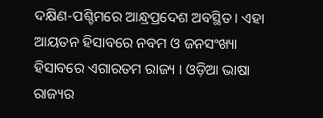ଦକ୍ଷିଣ-ପଶ୍ଚିମରେ ଆନ୍ଧ୍ରପ୍ରଦେଶ ଅବସ୍ଥିତ । ଏହା ଆୟତନ ହିସାବରେ ନବମ ଓ ଜନସଂଖ୍ୟା ହିସାବରେ ଏଗାରତମ ରାଜ୍ୟ । ଓଡ଼ିଆ ଭାଷା ରାଜ୍ୟର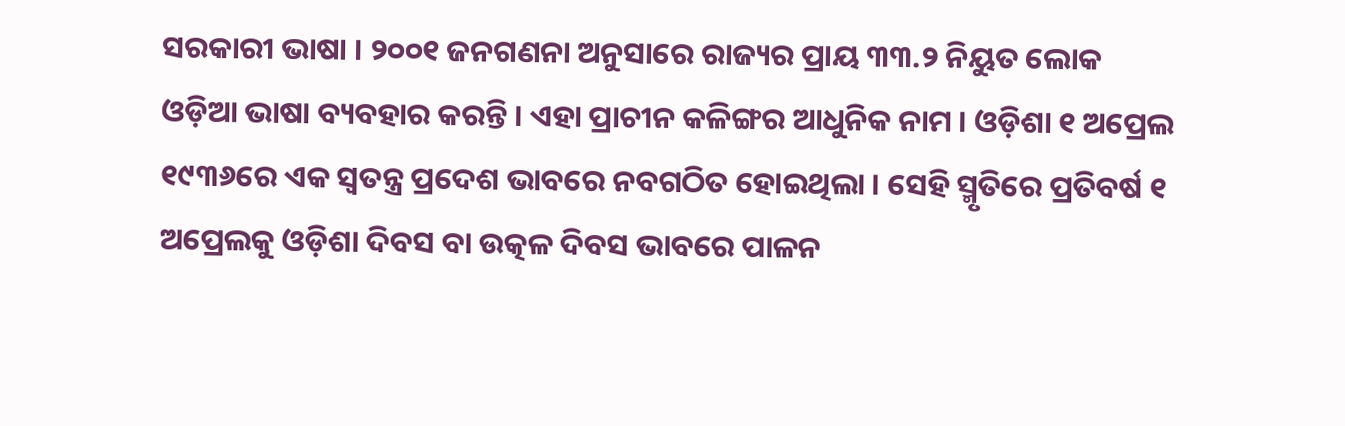ସରକାରୀ ଭାଷା । ୨୦୦୧ ଜନଗଣନା ଅନୁସାରେ ରାଜ୍ୟର ପ୍ରାୟ ୩୩.୨ ନିୟୁତ ଲୋକ ଓଡ଼ିଆ ଭାଷା ବ୍ୟବହାର କରନ୍ତି । ଏହା ପ୍ରାଚୀନ କଳିଙ୍ଗର ଆଧୁନିକ ନାମ । ଓଡ଼ିଶା ୧ ଅପ୍ରେଲ ୧୯୩୬ରେ ଏକ ସ୍ୱତନ୍ତ୍ର ପ୍ରଦେଶ ଭାବରେ ନବଗଠିତ ହୋଇଥିଲା । ସେହି ସ୍ମୃତିରେ ପ୍ରତିବର୍ଷ ୧ ଅପ୍ରେଲକୁ ଓଡ଼ିଶା ଦିବସ ବା ଉତ୍କଳ ଦିବସ ଭାବରେ ପାଳନ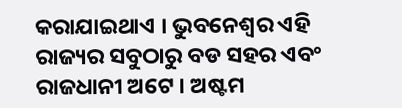କରାଯାଇଥାଏ । ଭୁବନେଶ୍ୱର ଏହି ରାଜ୍ୟର ସବୁଠାରୁ ବଡ ସହର ଏବଂ ରାଜଧାନୀ ଅଟେ । ଅଷ୍ଟମ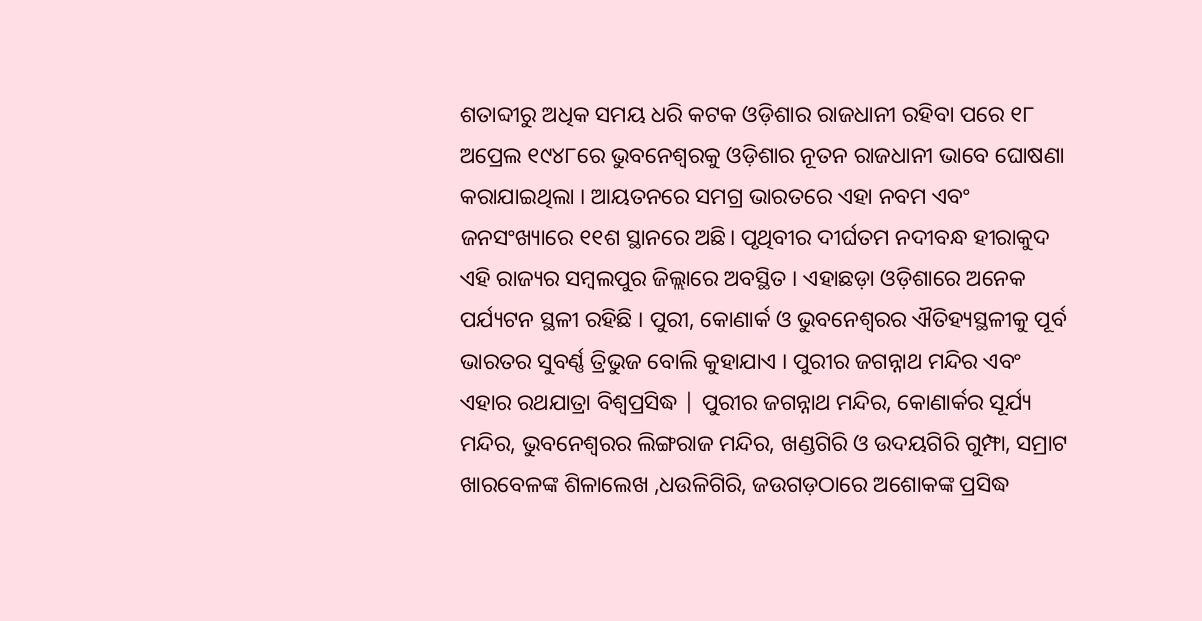ଶତାବ୍ଦୀରୁ ଅଧିକ ସମୟ ଧରି କଟକ ଓଡ଼ିଶାର ରାଜଧାନୀ ରହିବା ପରେ ୧୮ ଅପ୍ରେଲ ୧୯୪୮ରେ ଭୁବନେଶ୍ୱରକୁ ଓଡ଼ିଶାର ନୂତନ ରାଜଧାନୀ ଭାବେ ଘୋଷଣା କରାଯାଇଥିଲା । ଆୟତନରେ ସମଗ୍ର ଭାରତରେ ଏହା ନବମ ଏବଂ ଜନସଂଖ୍ୟାରେ ୧୧ଶ ସ୍ଥାନରେ ଅଛି। ପୃଥିବୀର ଦୀର୍ଘତମ ନଦୀବନ୍ଧ ହୀରାକୁଦ ଏହି ରାଜ୍ୟର ସମ୍ବଲପୁର ଜିଲ୍ଲାରେ ଅବସ୍ଥିତ । ଏହାଛଡ଼ା ଓଡ଼ିଶାରେ ଅନେକ ପର୍ଯ୍ୟଟନ ସ୍ଥଳୀ ରହିଛି । ପୁରୀ, କୋଣାର୍କ ଓ ଭୁବନେଶ୍ୱରର ଐତିହ୍ୟସ୍ଥଳୀକୁ ପୂର୍ବ ଭାରତର ସୁବର୍ଣ୍ଣ ତ୍ରିଭୁଜ ବୋଲି କୁହାଯାଏ । ପୁରୀର ଜଗନ୍ନାଥ ମନ୍ଦିର ଏବଂ ଏହାର ରଥଯାତ୍ରା ବିଶ୍ୱପ୍ରସିଦ୍ଧ | ପୁରୀର ଜଗନ୍ନାଥ ମନ୍ଦିର, କୋଣାର୍କର ସୂର୍ଯ୍ୟ ମନ୍ଦିର, ଭୁବନେଶ୍ୱରର ଲିଙ୍ଗରାଜ ମନ୍ଦିର, ଖଣ୍ଡଗିରି ଓ ଉଦୟଗିରି ଗୁମ୍ଫା, ସମ୍ରାଟ ଖାରବେଳଙ୍କ ଶିଳାଲେଖ ,ଧଉଳିଗିରି, ଜଉଗଡ଼ଠାରେ ଅଶୋକଙ୍କ ପ୍ରସିଦ୍ଧ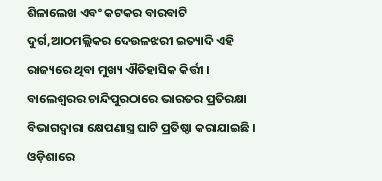ଶିଳାଲେଖ ଏବଂ କଟକର ବାରବାଟି ଦୁର୍ଗ,ଆଠମଲ୍ଲିକର ଦେଉଳଝରୀ ଇତ୍ୟାଦି ଏହି ରାଜ୍ୟରେ ଥିବା ମୁଖ୍ୟ ଐତିହାସିକ କିର୍ତ୍ତୀ । ବାଲେଶ୍ୱରର ଚାନ୍ଦିପୁରଠାରେ ଭାରତର ପ୍ରତିରକ୍ଷା ବିଭାଗଦ୍ୱାରା କ୍ଷେପଣାସ୍ତ୍ର ଘାଟି ପ୍ରତିଷ୍ଠା କରାଯାଇଛି । ଓଡ଼ିଶାରେ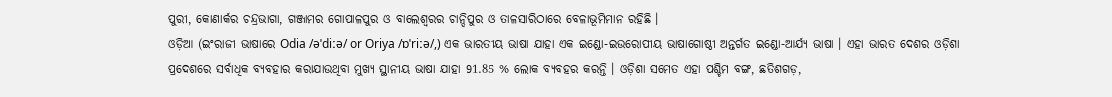ପୁରୀ, କୋଣାର୍କର ଚନ୍ଦ୍ରଭାଗା, ଗଞ୍ଜାମର ଗୋପାଳପୁର ଓ ବାଲେଶ୍ୱରର ଚାନ୍ଦିପୁର ଓ ତାଳସାରିଠାରେ ବେଳାଭୂମିମାନ ରହିଛି ।
ଓଡ଼ିଆ (ଇଂରାଜୀ ଭାଷାରେ Odia /əˈdiːə/ or Oriya /ɒˈriːə/,) ଏକ ଭାରତୀୟ ଭାଷା ଯାହା ଏକ ଇଣ୍ଡୋ-ଇଉରୋପୀୟ ଭାଷାଗୋଷ୍ଠୀ ଅନ୍ତର୍ଗତ ଇଣ୍ଡୋ-ଆର୍ଯ୍ୟ ଭାଷା । ଏହା ଭାରତ ଦେଶର ଓଡ଼ିଶା ପ୍ରଦେଶରେ ସର୍ବାଧିକ ବ୍ୟବହାର କରାଯାଉଥିବା ମୁଖ୍ୟ ସ୍ଥାନୀୟ ଭାଷା ଯାହା 91.85 % ଲୋକ ବ୍ୟବହର କରନ୍ତି । ଓଡ଼ିଶା ସମେତ ଏହା ପଶ୍ଚିମ ବଙ୍ଗ, ଛତିଶଗଡ଼,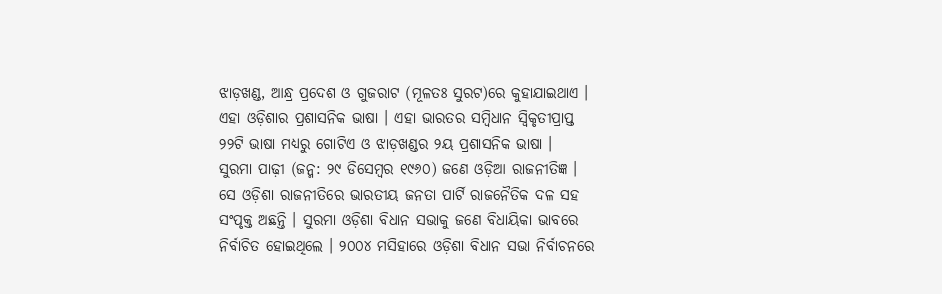ଝାଡ଼ଖଣ୍ଡ, ଆନ୍ଧ୍ର ପ୍ରଦେଶ ଓ ଗୁଜରାଟ (ମୂଳତଃ ସୁରଟ)ରେ କୁହାଯାଇଥାଏ । ଏହା ଓଡ଼ିଶାର ପ୍ରଶାସନିକ ଭାଷା । ଏହା ଭାରତର ସମ୍ବିଧାନ ସ୍ୱିକୃତୀପ୍ରାପ୍ତ ୨୨ଟି ଭାଷା ମଧ୍ୟରୁ ଗୋଟିଏ ଓ ଝାଡ଼ଖଣ୍ଡର ୨ୟ ପ୍ରଶାସନିକ ଭାଷା ।
ସୁରମା ପାଢ଼ୀ (ଜନ୍ମ: ୨୯ ଡିସେମ୍ବର ୧୯୬୦) ଜଣେ ଓଡ଼ିଆ ରାଜନୀତିଜ୍ଞ । ସେ ଓଡ଼ିଶା ରାଜନୀତିରେ ଭାରତୀୟ ଜନତା ପାର୍ଟି ରାଜନୈତିକ ଦଳ ସହ ସଂପୃକ୍ତ ଅଛନ୍ତି । ସୁରମା ଓଡ଼ିଶା ବିଧାନ ସଭାକୁ ଜଣେ ବିଧାୟିକା ଭାବରେ ନିର୍ବାଚିତ ହୋଇଥିଲେ । ୨୦୦୪ ମସିହାରେ ଓଡ଼ିଶା ବିଧାନ ସଭା ନିର୍ବାଚନରେ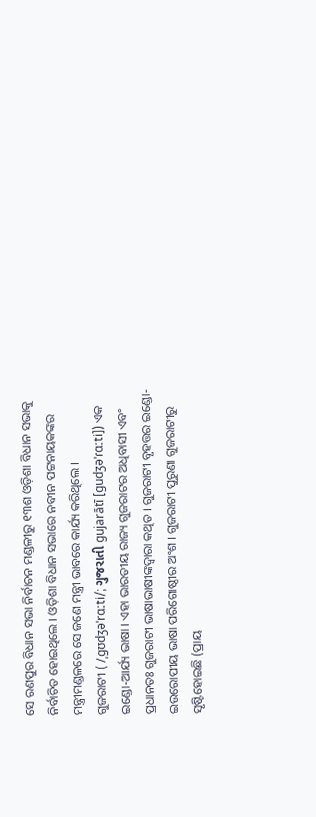ସେ ରଣପୁର ବିଧାନ ସଭା ନିର୍ବାଚନ ମଣ୍ଡଳୀରୁ ୧୩ଶ ଓଡ଼ିଶା ବିଧାନ ସଭାକୁ ନିର୍ବାଚିତ ହୋଇଥିଲେ । ଓଡ଼ିଶା ବିଧାନ ସଭାରେ ନବୀନ ପଟ୍ଟନାୟକଙ୍କର ମନ୍ତ୍ରୀମଣ୍ଡଳରେ ସେ ଜଣେ ମନ୍ତ୍ରୀ ଭାବରେ କାର୍ଯ୍ୟ କରିଥିଲେ ।
ଗୁଜରାଟୀ ( /ˌɡʊdʒəˈrɑːti/; ગુજરાતી gujarātī [ɡudʒəˈɾɑːti]) ଏକ ଇଣ୍ଡୋ-ଆର୍ଯ୍ୟ ଭାଷା । ଏହା ଭାରତୀୟ ରାଜ୍ୟ ଗୁଜରାଟର ଅଧିବାସୀ ଏବଂ ପ୍ରଧାନତଃ ଗୁଜରାଟୀ ଭାଷାଭାଷୀଙ୍କଦ୍ୱାରା କଥିତ । ଗୁଜରାଟୀ ବୃହତ୍ତର ଇଣ୍ଡୋ-ଇଉରୋପୀୟ ଭାଷା ପରିଗୋଷ୍ଠୀର ଅଂଶ । ଗୁଜରାଟୀ ପୁରୁଣା ଗୁଜରାଟୀରୁ ସୃଷ୍ଟିହୋଇଛି (ପ୍ରାୟ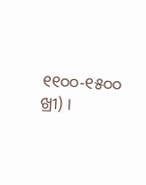୧୧୦୦-୧୫୦୦ ଖ୍ରୀ) ।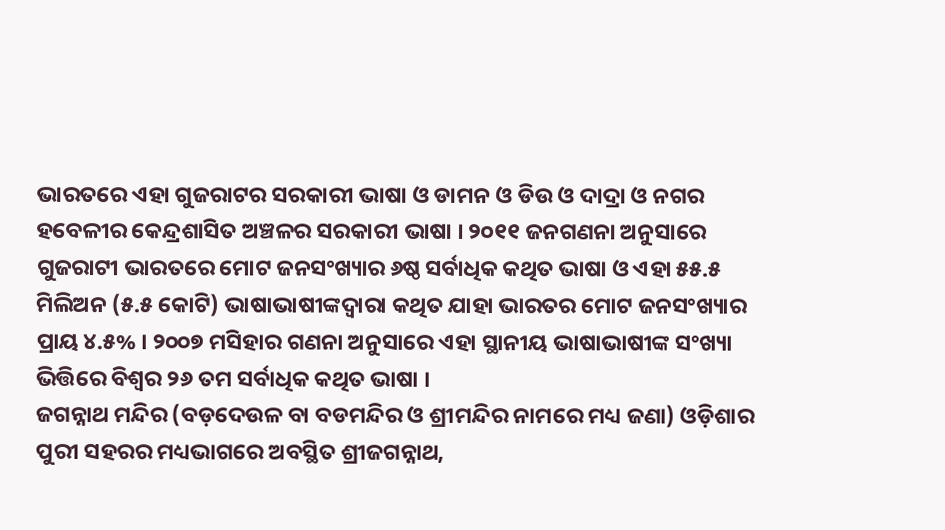ଭାରତରେ ଏହା ଗୁଜରାଟର ସରକାରୀ ଭାଷା ଓ ଡାମନ ଓ ଡିଉ ଓ ଦାଦ୍ରା ଓ ନଗର ହବେଳୀର କେନ୍ଦ୍ରଶାସିତ ଅଞ୍ଚଳର ସରକାରୀ ଭାଷା । ୨୦୧୧ ଜନଗଣନା ଅନୁସାରେ ଗୁଜରାଟୀ ଭାରତରେ ମୋଟ ଜନସଂଖ୍ୟାର ୬ଷ୍ଠ ସର୍ବାଧିକ କଥିତ ଭାଷା ଓ ଏହା ୫୫.୫ ମିଲିଅନ (୫.୫ କୋଟି) ଭାଷାଭାଷୀଙ୍କଦ୍ୱାରା କଥିତ ଯାହା ଭାରତର ମୋଟ ଜନସଂଖ୍ୟାର ପ୍ରାୟ ୪.୫% । ୨୦୦୭ ମସିହାର ଗଣନା ଅନୁସାରେ ଏହା ସ୍ଥାନୀୟ ଭାଷାଭାଷୀଙ୍କ ସଂଖ୍ୟା ଭିତ୍ତିରେ ବିଶ୍ୱର ୨୬ ତମ ସର୍ବାଧିକ କଥିତ ଭାଷା ।
ଜଗନ୍ନାଥ ମନ୍ଦିର (ବଡ଼ଦେଉଳ ବା ବଡମନ୍ଦିର ଓ ଶ୍ରୀମନ୍ଦିର ନାମରେ ମଧ୍ୟ ଜଣା) ଓଡ଼ିଶାର ପୁରୀ ସହରର ମଧ୍ୟଭାଗରେ ଅବସ୍ଥିତ ଶ୍ରୀଜଗନ୍ନାଥ,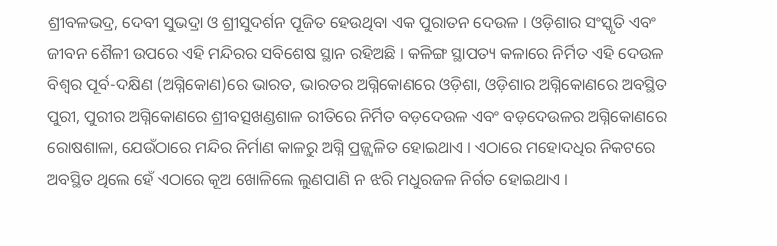ଶ୍ରୀବଳଭଦ୍ର, ଦେବୀ ସୁଭଦ୍ରା ଓ ଶ୍ରୀସୁଦର୍ଶନ ପୂଜିତ ହେଉଥିବା ଏକ ପୁରାତନ ଦେଉଳ । ଓଡ଼ିଶାର ସଂସ୍କୃତି ଏବଂ ଜୀବନ ଶୈଳୀ ଉପରେ ଏହି ମନ୍ଦିରର ସବିଶେଷ ସ୍ଥାନ ରହିଅଛି । କଳିଙ୍ଗ ସ୍ଥାପତ୍ୟ କଳାରେ ନିର୍ମିତ ଏହି ଦେଉଳ ବିଶ୍ୱର ପୂର୍ବ-ଦକ୍ଷିଣ (ଅଗ୍ନିକୋଣ)ରେ ଭାରତ, ଭାରତର ଅଗ୍ନିକୋଣରେ ଓଡ଼ିଶା, ଓଡ଼ିଶାର ଅଗ୍ନିକୋଣରେ ଅବସ୍ଥିତ ପୁରୀ, ପୁରୀର ଅଗ୍ନିକୋଣରେ ଶ୍ରୀବତ୍ସଖଣ୍ଡଶାଳ ରୀତିରେ ନିର୍ମିତ ବଡ଼ଦେଉଳ ଏବଂ ବଡ଼ଦେଉଳର ଅଗ୍ନିକୋଣରେ ରୋଷଶାଳା, ଯେଉଁଠାରେ ମନ୍ଦିର ନିର୍ମାଣ କାଳରୁ ଅଗ୍ନି ପ୍ରଜ୍ଜ୍ୱଳିତ ହୋଇଥାଏ । ଏଠାରେ ମହୋଦଧିର ନିକଟରେ ଅବସ୍ଥିତ ଥିଲେ ହେଁ ଏଠାରେ କୂଅ ଖୋଳିଲେ ଲୁଣପାଣି ନ ଝରି ମଧୁରଜଳ ନିର୍ଗତ ହୋଇଥାଏ ।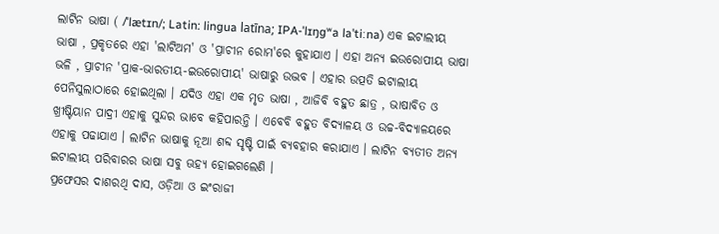ଲାଟିନ ଭାଷା ( /ˈlætɪn/; Latin: lingua latīna; IPA-ˈlɪŋɡʷa laˈtiːna) ଏକ ଇଟାଲୀୟ ଭାଷା , ପ୍ରକୃତରେ ଏହା 'ଲାଟିଅମ' ଓ 'ପ୍ରାଚୀନ ରୋମ'ରେ କୁହାଯାଏ । ଏହା ଅନ୍ୟ ଇଉରୋପୀୟ ଭାଷା ଭଳି , ପ୍ରାଚୀନ 'ପ୍ରାକ-ଭାରତୀୟ-ଇଉରୋପୀୟ' ଭାଷାରୁ ଉଦ୍ଭବ । ଏହାର ଉତ୍ପତି ଇଟାଲୀୟ ପେନିସୁଲାଠାରେ ହୋଇଥିଲା । ଯଦିଓ ଏହା ଏକ ମୃତ ଭାଷା , ଆଜିବି ବହୁତ ଛାତ୍ର , ଭାଷାବିତ ଓ ଖ୍ରୀଷ୍ଟିୟାନ ପାଦ୍ରୀ ଏହାକୁ ସୁନ୍ଦର ଭାବେ କହିପାରନ୍ତି । ଏବେବି ବହୁତ ବିଦ୍ୟାଳୟ ଓ ଉଚ୍ଚ-ବିଦ୍ୟାଳୟରେ ଏହାକୁ ପଢାଯାଏ । ଲାଟିନ ଭାଷାକୁ ନୂଆ ଶବ୍ଦ ସୃଷ୍ଟି ପାଇଁ ବ୍ୟବହାର କରାଯାଏ । ଲାଟିନ ବ୍ୟତୀତ ଅନ୍ୟ ଇଟାଲୀୟ ପରିବାରର ଭାଷା ସବୁ ଊହ୍ୟ ହୋଇଗଲେଣି ।
ପ୍ରଫେସର ଦାଶରଥି ଦାସ, ଓଡ଼ିଆ ଓ ଇଂରାଜୀ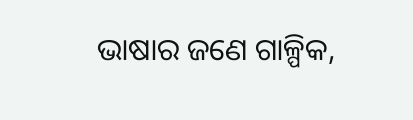ଭାଷାର ଜଣେ ଗାଳ୍ପିକ,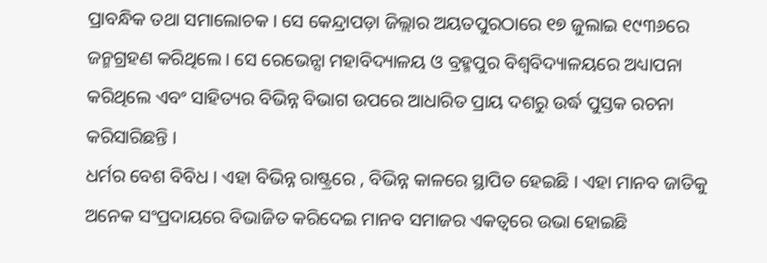ପ୍ରାବନ୍ଧିକ ତଥା ସମାଲୋଚକ । ସେ କେନ୍ଦ୍ରାପଡ଼ା ଜିଲ୍ଲାର ଅୟତପୁରଠାରେ ୧୭ ଜୁଲାଇ ୧୯୩୬ରେ ଜନ୍ମଗ୍ରହଣ କରିଥିଲେ । ସେ ରେଭେନ୍ସା ମହାବିଦ୍ୟାଳୟ ଓ ବ୍ରହ୍ମପୁର ବିଶ୍ୱବିଦ୍ୟାଳୟରେ ଅଧ୍ୟାପନା କରିଥିଲେ ଏବଂ ସାହିତ୍ୟର ବିଭିନ୍ନ ବିଭାଗ ଉପରେ ଆଧାରିତ ପ୍ରାୟ ଦଶରୁ ଉର୍ଦ୍ଧ ପୁସ୍ତକ ରଚନା କରିସାରିଛନ୍ତି ।
ଧର୍ମର ବେଶ ବିବିଧ । ଏହା ବିଭିନ୍ନ ରାଷ୍ଟ୍ରରେ , ବିଭିନ୍ନ କାଳରେ ସ୍ଥାପିତ ହେଇଛି । ଏହା ମାନବ ଜାତିକୁ ଅନେକ ସଂପ୍ରଦାୟରେ ବିଭାଜିତ କରିଦେଇ ମାନବ ସମାଜର ଏକତ୍ୱରେ ଉଭା ହୋଇଛି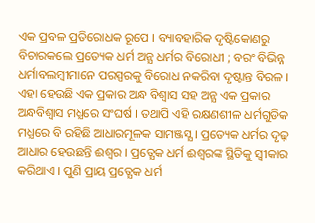ଏକ ପ୍ରବଳ ପ୍ରତିରୋଧକ ରୂପେ । ବ୍ୟାବହାରିକ ଦୃଷ୍ଟିକୋଣରୁ ବିଚାରକଲେ ପ୍ରତ୍ୟେକ ଧର୍ମ ଅନ୍ଯ ଧର୍ମର ବିରୋଧୀ ; ବରଂ ବିଭିନ୍ନ ଧର୍ମାବଲମ୍ବୀମାନେ ପରସ୍ପରକୁ ବିରୋଧ ନକରିବା ଦୃଷ୍ଟାନ୍ତ ବିରଳ । ଏହା ହେଉଛି ଏକ ପ୍ରକାର ଅନ୍ଧ ବିଶ୍ୱାସ ସହ ଅନ୍ଯ ଏକ ପ୍ରକାର ଅନ୍ଧବିଶ୍ୱାସ ମଧ୍ଯରେ ସଂଘର୍ଷ । ତଥାପି ଏହି ରକ୍ଷଣଶୀଳ ଧର୍ମଗୁଡିକ ମଧ୍ଯରେ ବି ରହିଛି ଆଧାରମୂଳକ ସାମଞ୍ଜସ୍ଯ । ପ୍ରତ୍ୟେକ ଧର୍ମର ଦୃଢ଼ ଆଧାର ହେଉଛନ୍ତି ଈଶ୍ୱର । ପ୍ରତ୍ଯେକ ଧର୍ମ ଈଶ୍ୱରଙ୍କ ସ୍ଥିତିକୁ ସ୍ୱୀକାର କରିଥାଏ । ପୁଣି ପ୍ରାୟ ପ୍ରତ୍ଯେକ ଧର୍ମ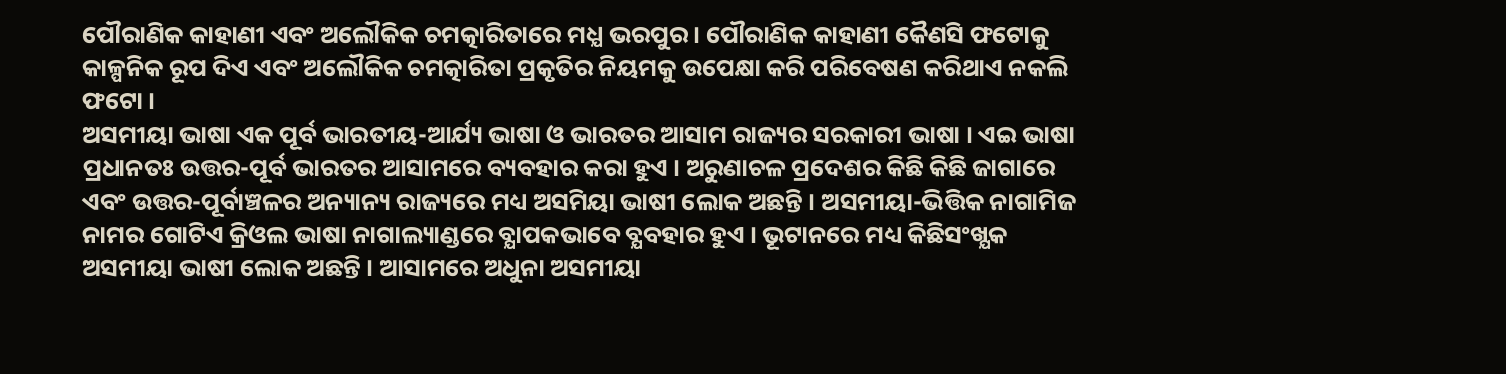ପୌରାଣିକ କାହାଣୀ ଏବଂ ଅଲୌକିକ ଚମତ୍କାରିତାରେ ମଧ୍ଯ ଭରପୁର । ପୌରାଣିକ କାହାଣୀ କୈଣସି ଫଟୋକୁ କାଳ୍ପନିକ ରୂପ ଦିଏ ଏବଂ ଅଲୌକିକ ଚମତ୍କାରିତା ପ୍ରକୃତିର ନିୟମକୁ ଉପେକ୍ଷା କରି ପରିବେଷଣ କରିଥାଏ ନକଲି ଫଟୋ ।
ଅସମୀୟା ଭାଷା ଏକ ପୂର୍ବ ଭାରତୀୟ-ଆର୍ଯ୍ୟ ଭାଷା ଓ ଭାରତର ଆସାମ ରାଜ୍ୟର ସରକାରୀ ଭାଷା । ଏଇ ଭାଷା ପ୍ରଧାନତଃ ଉତ୍ତର-ପୂର୍ବ ଭାରତର ଆସାମରେ ବ୍ୟବହାର କରା ହୁଏ । ଅରୁଣାଚଳ ପ୍ରଦେଶର କିଛି କିଛି ଜାଗାରେ ଏବଂ ଉତ୍ତର-ପୂର୍ବାଞ୍ଚଳର ଅନ୍ୟାନ୍ୟ ରାଜ୍ୟରେ ମଧ୍ୟ ଅସମିୟା ଭାଷୀ ଲୋକ ଅଛନ୍ତି । ଅସମୀୟା-ଭିତ୍ତିକ ନାଗାମିଜ ନାମର ଗୋଟିଏ କ୍ରିଓଲ ଭାଷା ନାଗାଲ୍ୟାଣ୍ଡରେ ବ୍ଯାପକଭାବେ ବ୍ଯବହାର ହୁଏ । ଭୂଟାନରେ ମଧ୍ୟ କିଛିସଂଖ୍ଯକ ଅସମୀୟା ଭାଷୀ ଲୋକ ଅଛନ୍ତି । ଆସାମରେ ଅଧୁନା ଅସମୀୟା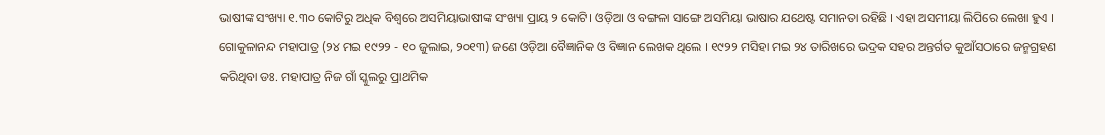ଭାଷୀଙ୍କ ସଂଖ୍ୟା ୧.୩୦ କୋଟିରୁ ଅଧିକ ବିଶ୍ୱରେ ଅସମିୟାଭାଷୀଙ୍କ ସଂଖ୍ୟା ପ୍ରାୟ ୨ କୋଟି। ଓଡ଼ିଆ ଓ ବଙ୍ଗଳା ସାଙ୍ଗେ ଅସମିୟା ଭାଷାର ଯଥେଷ୍ଟ ସମାନତା ରହିଛି । ଏହା ଅସମୀୟା ଲିପିରେ ଲେଖା ହୁଏ ।
ଗୋକୁଳାନନ୍ଦ ମହାପାତ୍ର (୨୪ ମଇ ୧୯୨୨ - ୧୦ ଜୁଲାଇ, ୨୦୧୩) ଜଣେ ଓଡ଼ିଆ ବୈଜ୍ଞାନିକ ଓ ବିଜ୍ଞାନ ଲେଖକ ଥିଲେ । ୧୯୨୨ ମସିହା ମଇ ୨୪ ତାରିଖରେ ଭଦ୍ରକ ସହର ଅନ୍ତର୍ଗତ କୁଆଁସଠାରେ ଜନ୍ମଗ୍ରହଣ କରିଥିବା ଡଃ. ମହାପାତ୍ର ନିଜ ଗାଁ ସ୍କୁଲରୁ ପ୍ରାଥମିକ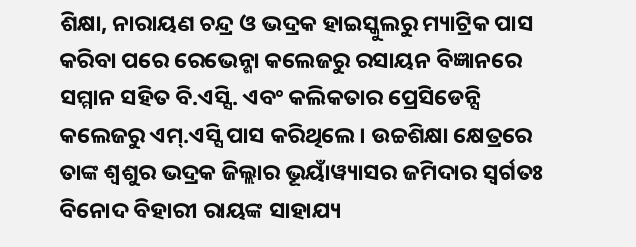ଶିକ୍ଷା, ନାରାୟଣ ଚନ୍ଦ୍ର ଓ ଭଦ୍ରକ ହାଇସ୍କୁଲରୁ ମ୍ୟାଟ୍ରିକ ପାସ କରିବା ପରେ ରେଭେନ୍ଶା କଲେଜରୁ ରସାୟନ ବିଜ୍ଞାନରେ ସମ୍ମାନ ସହିତ ବି.ଏସ୍ସି. ଏବଂ କଲିକତାର ପ୍ରେସିଡେନ୍ସି କଲେଜରୁ ଏମ୍.ଏସ୍ସି ପାସ କରିଥିଲେ । ଉଚ୍ଚଶିକ୍ଷା କ୍ଷେତ୍ରରେ ତାଙ୍କ ଶ୍ୱଶୁର ଭଦ୍ରକ ଜିଲ୍ଲାର ଭୂୟାଁୱ୍ୟାସର ଜମିଦାର ସ୍ୱର୍ଗତଃ ବିନୋଦ ବିହାରୀ ରାୟଙ୍କ ସାହାଯ୍ୟ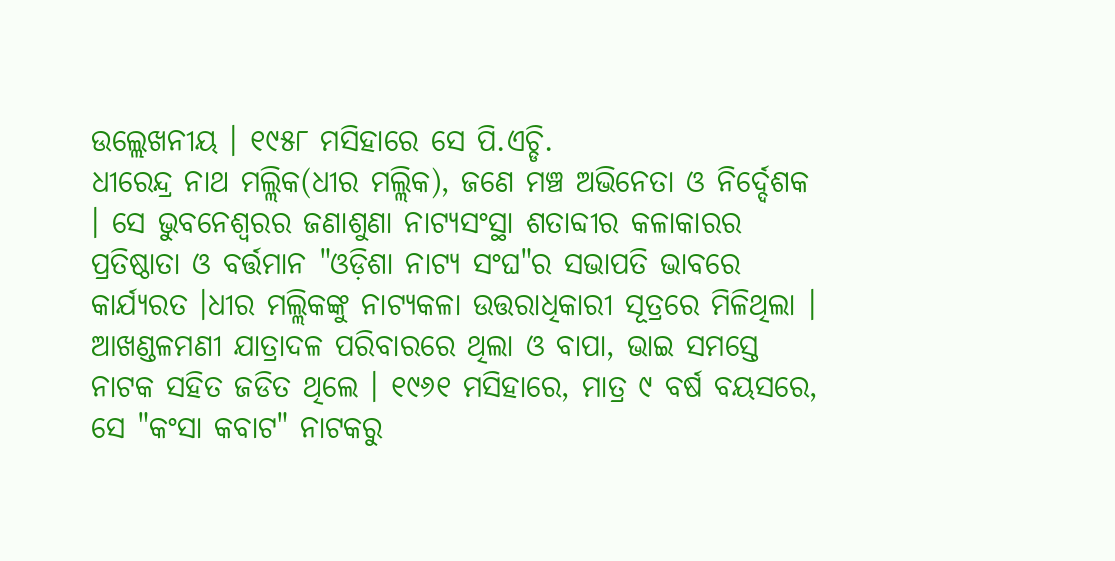ଉଲ୍ଲେଖନୀୟ । ୧୯୫୮ ମସିହାରେ ସେ ପି.ଏଚ୍ଡି.
ଧୀରେନ୍ଦ୍ର ନାଥ ମଲ୍ଲିକ(ଧୀର ମଲ୍ଲିକ), ଜଣେ ମଞ୍ଚ ଅଭିନେତା ଓ ନିର୍ଦ୍ଦେଶକ । ସେ ଭୁବନେଶ୍ୱରର ଜଣାଶୁଣା ନାଟ୍ୟସଂସ୍ଥା ଶତାବ୍ଦୀର କଳାକାରର ପ୍ରତିଷ୍ଠାତା ଓ ବର୍ତ୍ତମାନ "ଓଡ଼ିଶା ନାଟ୍ୟ ସଂଘ"ର ସଭାପତି ଭାବରେ କାର୍ଯ୍ୟରତ ।ଧୀର ମଲ୍ଲିକଙ୍କୁ ନାଟ୍ୟକଳା ଉତ୍ତରାଧିକାରୀ ସୂତ୍ରରେ ମିଳିଥିଲା । ଆଖଣ୍ଡଳମଣୀ ଯାତ୍ରାଦଳ ପରିବାରରେ ଥିଲା ଓ ବାପା, ଭାଇ ସମସ୍ତେ ନାଟକ ସହିତ ଜଡିତ ଥିଲେ । ୧୯୬୧ ମସିହାରେ, ମାତ୍ର ୯ ବର୍ଷ ବୟସରେ, ସେ "କଂସା କବାଟ" ନାଟକରୁ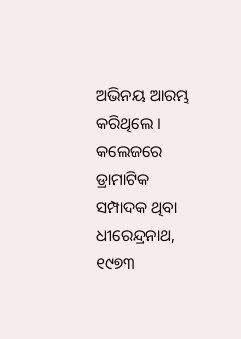ଅଭିନୟ ଆରମ୍ଭ କରିଥିଲେ । କଲେଜରେ ଡ୍ରାମାଟିକ ସମ୍ପାଦକ ଥିବା ଧୀରେନ୍ଦ୍ରନାଥ, ୧୯୭୩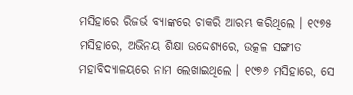ମସିହାରେ ରିଜର୍ଭ ବ୍ୟାଙ୍କରେ ଚାକରି ଆରମ୍ଭ କରିଥିଲେ । ୧୯୭୫ ମସିହାରେ, ଅଭିନୟ ଶିକ୍ଷା ଉଦ୍ଦେଶ୍ୟରେ, ଉତ୍କଳ ସଙ୍ଗୀତ ମହାବିଦ୍ୟାଳୟରେ ନାମ ଲେଖାଇଥିଲେ । ୧୯୭୬ ମସିହାରେ, ସେ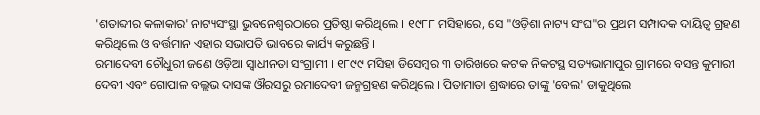'ଶତାବ୍ଦୀର କଳାକାର' ନାଟ୍ୟସଂସ୍ଥା ଭୁବନେଶ୍ୱରଠାରେ ପ୍ରତିଷ୍ଠା କରିଥିଲେ । ୧୯୮୮ ମସିହାରେ, ସେ "ଓଡ଼ିଶା ନାଟ୍ୟ ସଂଘ"ର ପ୍ରଥମ ସମ୍ପାଦକ ଦାୟିତ୍ୱ ଗ୍ରହଣ କରିଥିଲେ ଓ ବର୍ତ୍ତମାନ ଏହାର ସଭାପତି ଭାବରେ କାର୍ଯ୍ୟ କରୁଛନ୍ତି ।
ରମାଦେବୀ ଚୌଧୁରୀ ଜଣେ ଓଡ଼ିଆ ସ୍ୱାଧୀନତା ସଂଗ୍ରାମୀ । ୧୮୯୯ ମସିହା ଡିସେମ୍ବର ୩ ତାରିଖରେ କଟକ ନିକଟସ୍ଥ ସତ୍ୟଭାମାପୁର ଗ୍ରାମରେ ବସନ୍ତ କୁମାରୀ ଦେବୀ ଏବଂ ଗୋପାଳ ବଲ୍ଲଭ ଦାସଙ୍କ ଔରସରୁ ରମାଦେବୀ ଜନ୍ମଗ୍ରହଣ କରିଥିଲେ । ପିତାମାତା ଶ୍ରଦ୍ଧାରେ ତାଙ୍କୁ 'ବେଲ' ଡାକୁଥିଲେ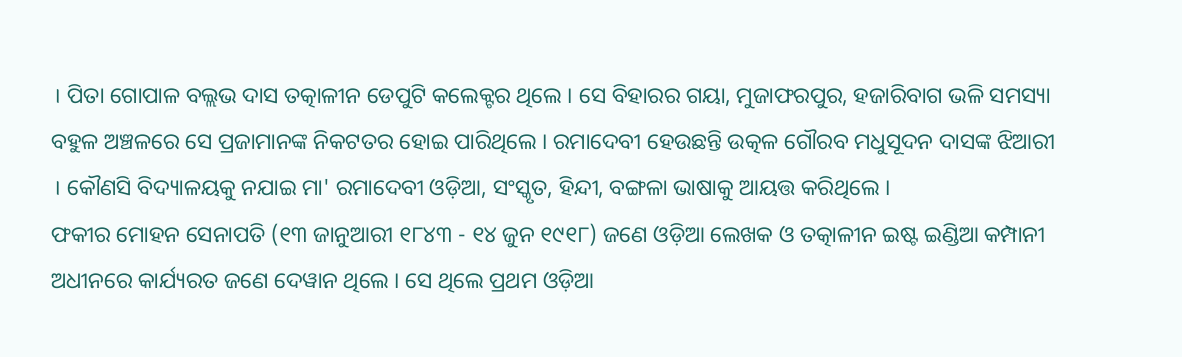। ପିତା ଗୋପାଳ ବଲ୍ଲଭ ଦାସ ତତ୍କାଳୀନ ଡେପୁଟି କଲେକ୍ଟର ଥିଲେ । ସେ ବିହାରର ଗୟା, ମୁଜାଫରପୁର, ହଜାରିବାଗ ଭଳି ସମସ୍ୟା ବହୁଳ ଅଞ୍ଚଳରେ ସେ ପ୍ରଜାମାନଙ୍କ ନିକଟତର ହୋଇ ପାରିଥିଲେ । ରମାଦେବୀ ହେଉଛନ୍ତି ଉତ୍କଳ ଗୌରବ ମଧୁସୂଦନ ଦାସଙ୍କ ଝିଆରୀ । କୌଣସି ବିଦ୍ୟାଳୟକୁ ନଯାଇ ମା' ରମାଦେବୀ ଓଡ଼ିଆ, ସଂସ୍କୃତ, ହିନ୍ଦୀ, ବଙ୍ଗଳା ଭାଷାକୁ ଆୟତ୍ତ କରିଥିଲେ ।
ଫକୀର ମୋହନ ସେନାପତି (୧୩ ଜାନୁଆରୀ ୧୮୪୩ - ୧୪ ଜୁନ ୧୯୧୮) ଜଣେ ଓଡ଼ିଆ ଲେଖକ ଓ ତତ୍କାଳୀନ ଇଷ୍ଟ ଇଣ୍ଡିଆ କମ୍ପାନୀ ଅଧୀନରେ କାର୍ଯ୍ୟରତ ଜଣେ ଦେୱାନ ଥିଲେ । ସେ ଥିଲେ ପ୍ରଥମ ଓଡ଼ିଆ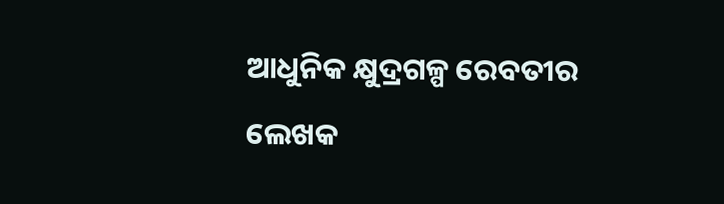ଆଧୁନିକ କ୍ଷୁଦ୍ରଗଳ୍ପ ରେବତୀର ଲେଖକ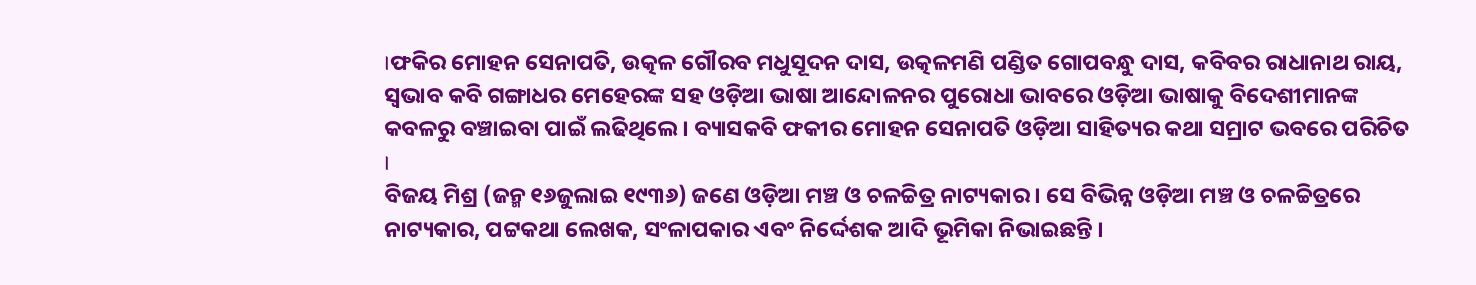।ଫକିର ମୋହନ ସେନାପତି, ଉତ୍କଳ ଗୌରବ ମଧୁସୂଦନ ଦାସ, ଉତ୍କଳମଣି ପଣ୍ଡିତ ଗୋପବନ୍ଧୁ ଦାସ, କବିବର ରାଧାନାଥ ରାୟ, ସ୍ୱଭାବ କବି ଗଙ୍ଗାଧର ମେହେରଙ୍କ ସହ ଓଡ଼ିଆ ଭାଷା ଆନ୍ଦୋଳନର ପୁରୋଧା ଭାବରେ ଓଡ଼ିଆ ଭାଷାକୁ ବିଦେଶୀମାନଙ୍କ କବଳରୁ ବଞ୍ଚାଇବା ପାଇଁ ଲଢିଥିଲେ । ବ୍ୟାସକବି ଫକୀର ମୋହନ ସେନାପତି ଓଡ଼ିଆ ସାହିତ୍ୟର କଥା ସମ୍ରାଟ ଭବରେ ପରିଚିତ ।
ବିଜୟ ମିଶ୍ର (ଜନ୍ମ ୧୬ଜୁଲାଇ ୧୯୩୬) ଜଣେ ଓଡ଼ିଆ ମଞ୍ଚ ଓ ଚଳଚ୍ଚିତ୍ର ନାଟ୍ୟକାର । ସେ ବିଭିନ୍ନ ଓଡ଼ିଆ ମଞ୍ଚ ଓ ଚଳଚ୍ଚିତ୍ରରେ ନାଟ୍ୟକାର, ପଟ୍ଟକଥା ଲେଖକ, ସଂଳାପକାର ଏବଂ ନିର୍ଦ୍ଦେଶକ ଆଦି ଭୂମିକା ନିଭାଇଛନ୍ତି ।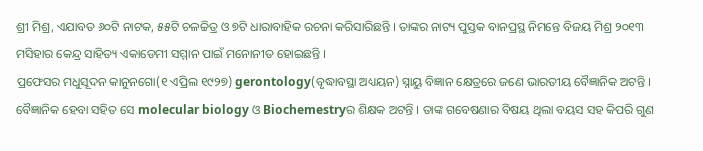ଶ୍ରୀ ମିଶ୍ର, ଏଯାବତ ୬୦ଟି ନାଟକ, ୫୫ଟି ଚଳଚ୍ଚିତ୍ର ଓ ୭ଟି ଧାରାବାହିକ ରଚନା କରିସାରିଛନ୍ତି । ତାଙ୍କର ନାଟ୍ୟ ପୁସ୍ତକ ବାନପ୍ରସ୍ଥ ନିମନ୍ତେ ବିଜୟ ମିଶ୍ର ୨୦୧୩ ମସିହାର କେନ୍ଦ୍ର ସାହିତ୍ୟ ଏକାଡେମୀ ସମ୍ମାନ ପାଇଁ ମନୋନୀତ ହୋଇଛନ୍ତି ।
ପ୍ରଫେସର ମଧୁସୂଦନ କାନୁନଗୋ(୧ ଏପ୍ରିଲ ୧୯୨୭) gerontology(ବୃଦ୍ଧାବସ୍ଥା ଅଧ୍ୟୟନ) ସ୍ନାୟୁ ବିଜ୍ଞାନ କ୍ଷେତ୍ରରେ ଜଣେ ଭାରତୀୟ ବୈଜ୍ଞାନିକ ଅଟନ୍ତି । ବୈଜ୍ଞାନିକ ହେବା ସହିତ ସେ molecular biology ଓ Biochemestryର ଶିକ୍ଷକ ଅଟନ୍ତି । ତାଙ୍କ ଗବେଷଣାର ବିଷୟ ଥିଲା ବୟସ ସହ କିପରି ଗୁଣ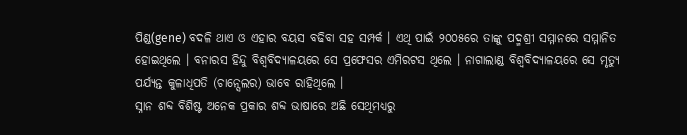ପିଣ୍ଡ(gene) ବଦଳି ଥାଏ ଓ ଏହାର ବୟସ ବଢିବା ସହ ସମ୍ପର୍କ । ଏଥି ପାଇଁ ୨୦୦୫ରେ ତାଙ୍କୁ ପଦ୍ମଶ୍ରୀ ସମ୍ମାନରେ ସମ୍ମାନିତ ହୋଇଥିଲେ । ବନାରସ ହିନ୍ଦୁ ବିଶ୍ୱବିଦ୍ୟାଳୟରେ ସେ ପ୍ରଫେସର ଏମିରଟସ ଥିଲେ । ନାଗାଲାଣ୍ଡ ବିଶ୍ୱବିଦ୍ୟାଳୟରେ ସେ ମୃତ୍ୟୁ ପର୍ଯ୍ୟନ୍ତ କୁଳାଧିପତି (ଚାନ୍ସେଲର) ଭାବେ ରାହିଥିଲେ ।
ସ୍ନାନ ଶବ୍ଦ ବିଶିଷ୍ଟ ଅନେକ ପ୍ରକାର ଶବ୍ଦ ଭାଷାରେ ଅଛି ସେଥିମଧ୍ୟରୁ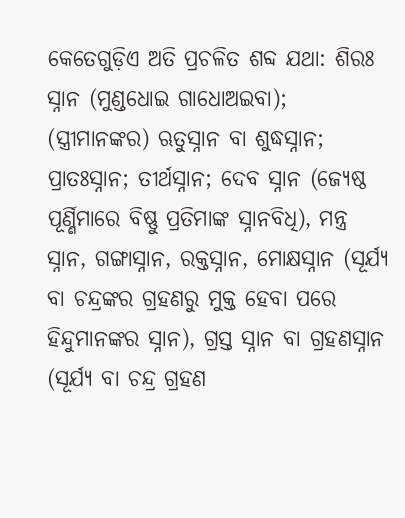କେତେଗୁଡ଼ିଏ ଅତି ପ୍ରଚଳିତ ଶବ୍ଦ ଯଥା: ଶିରଃ ସ୍ନାନ (ମୁଣ୍ଡଧୋଇ ଗାଧୋଅଇବା); (ସ୍ତ୍ରୀମାନଙ୍କର) ଋତୁସ୍ନାନ ବା ଶୁଦ୍ଧସ୍ନାନ; ପ୍ରାତଃସ୍ନାନ; ତୀର୍ଥସ୍ନାନ; ଦେବ ସ୍ନାନ (ଜ୍ୟେଷ୍ଠ ପୂର୍ଣ୍ଣିମାରେ ବିଷ୍ଣୁ ପ୍ରତିମାଙ୍କ ସ୍ନାନବିଧି), ମନ୍ତ୍ର ସ୍ନାନ, ଗଙ୍ଗାସ୍ନାନ, ରକ୍ତସ୍ନାନ, ମୋକ୍ଷସ୍ନାନ (ସୂର୍ଯ୍ୟ ବା ଚନ୍ଦ୍ରଙ୍କର ଗ୍ରହଣରୁ ମୁକ୍ତ ହେବା ପରେ ହିନ୍ଦୁମାନଙ୍କର ସ୍ନାନ), ଗ୍ରସ୍ତ ସ୍ନାନ ବା ଗ୍ରହଣସ୍ନାନ (ସୂର୍ଯ୍ୟ ବା ଚନ୍ଦ୍ର ଗ୍ରହଣ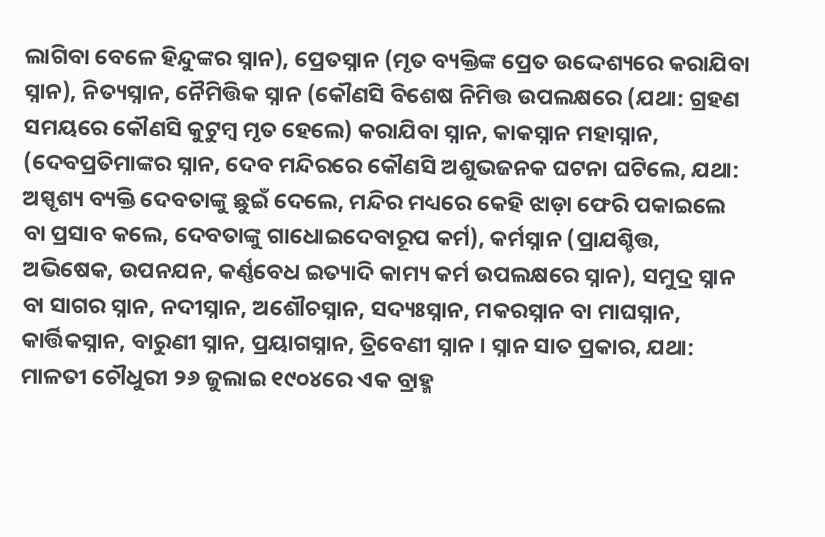ଲାଗିବା ବେଳେ ହିନ୍ଦୁଙ୍କର ସ୍ନାନ), ପ୍ରେତସ୍ନାନ (ମୃତ ବ୍ୟକ୍ତିଙ୍କ ପ୍ରେତ ଉଦ୍ଦେଶ୍ୟରେ କରାଯିବା ସ୍ନାନ), ନିତ୍ୟସ୍ନାନ, ନୈମିତ୍ତିକ ସ୍ନାନ (କୌଣସି ବିଶେଷ ନିମିତ୍ତ ଉପଲକ୍ଷରେ (ଯଥା: ଗ୍ରହଣ ସମୟରେ କୌଣସି କୁଟୁମ୍ବ ମୃତ ହେଲେ) କରାଯିବା ସ୍ନାନ, କାକସ୍ନାନ ମହାସ୍ନାନ, (ଦେବପ୍ରତିମାଙ୍କର ସ୍ନାନ, ଦେବ ମନ୍ଦିରରେ କୌଣସି ଅଶୁଭଜନକ ଘଟନା ଘଟିଲେ, ଯଥା: ଅସ୍ପୃଶ୍ୟ ବ୍ୟକ୍ତି ଦେବତାଙ୍କୁ ଛୁଇଁ ଦେଲେ, ମନ୍ଦିର ମଧ୍ୟରେ କେହି ଝାଡ଼ା ଫେରି ପକାଇଲେ ବା ପ୍ରସାବ କଲେ, ଦେବତାଙ୍କୁ ଗାଧୋଇଦେବାରୂପ କର୍ମ), କର୍ମସ୍ନାନ (ପ୍ରାଯଶ୍ଚିତ୍ତ, ଅଭିଷେକ, ଉପନଯନ, କର୍ଣ୍ଣବେଧ ଇତ୍ୟାଦି କାମ୍ୟ କର୍ମ ଉପଲକ୍ଷରେ ସ୍ନାନ), ସମୁଦ୍ର ସ୍ନାନ ବା ସାଗର ସ୍ନାନ, ନଦୀସ୍ନାନ, ଅଶୌଚସ୍ନାନ, ସଦ୍ୟଃସ୍ନାନ, ମକରସ୍ନାନ ବା ମାଘସ୍ନାନ, କାର୍ତ୍ତିକସ୍ନାନ, ବାରୁଣୀ ସ୍ନାନ, ପ୍ରୟାଗସ୍ନାନ, ତ୍ରିବେଣୀ ସ୍ନାନ । ସ୍ନାନ ସାତ ପ୍ରକାର, ଯଥା:
ମାଳତୀ ଚୌଧୁରୀ ୨୬ ଜୁଲାଇ ୧୯୦୪ରେ ଏକ ବ୍ରାହ୍ମ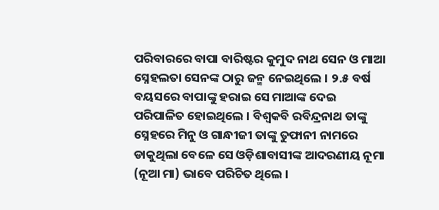ପରିବାରରେ ବାପା ବାରିଷ୍ଟର କୁମୁଦ ନାଥ ସେନ ଓ ମାଆ ସ୍ନେହଲତା ସେନଙ୍କ ଠାରୁ ଜନ୍ମ ନେଇଥିଲେ । ୨.୫ ବର୍ଷ ବୟସରେ ବାପାଙ୍କୁ ହରାଇ ସେ ମାଆଙ୍କ ଦେଇ ପରିପାଳିତ ହୋଇଥିଲେ । ବିଶ୍ୱକବି ରବିନ୍ଦ୍ରନାଥ ତାଙ୍କୁ ସ୍ନେହରେ ମିନୁ ଓ ଗାନ୍ଧୀଜୀ ତାଙ୍କୁ ତୁଫାନୀ ନାମରେ ଡାକୁଥିଲା ବେଳେ ସେ ଓଡ଼ିଶାବାସୀଙ୍କ ଆଦରଣୀୟ ନୂମା (ନୂଆ ମା) ଭାବେ ପରିଚିତ ଥିଲେ ।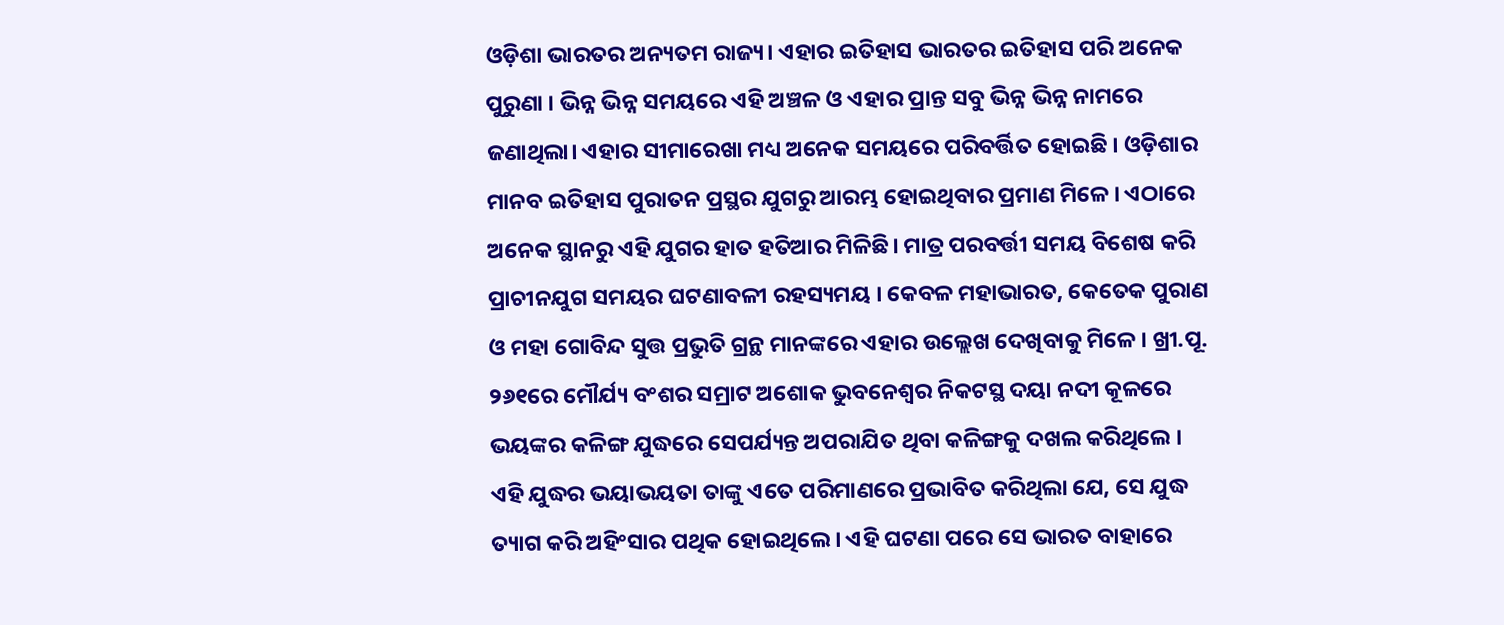ଓଡ଼ିଶା ଭାରତର ଅନ୍ୟତମ ରାଜ୍ୟ। ଏହାର ଇତିହାସ ଭାରତର ଇତିହାସ ପରି ଅନେକ ପୁରୁଣା । ଭିନ୍ନ ଭିନ୍ନ ସମୟରେ ଏହି ଅଞ୍ଚଳ ଓ ଏହାର ପ୍ରାନ୍ତ ସବୁ ଭିନ୍ନ ଭିନ୍ନ ନାମରେ ଜଣାଥିଲା। ଏହାର ସୀମାରେଖା ମଧ୍ୟ ଅନେକ ସମୟରେ ପରିବର୍ତ୍ତିତ ହୋଇଛି । ଓଡ଼ିଶାର ମାନବ ଇତିହାସ ପୁରାତନ ପ୍ରସ୍ଥର ଯୁଗରୁ ଆରମ୍ଭ ହୋଇଥିବାର ପ୍ରମାଣ ମିଳେ । ଏଠାରେ ଅନେକ ସ୍ଥାନରୁ ଏହି ଯୁଗର ହାତ ହତିଆର ମିଳିଛି। ମାତ୍ର ପରବର୍ତ୍ତୀ ସମୟ ବିଶେଷ କରି ପ୍ରାଚୀନଯୁଗ ସମୟର ଘଟଣାବଳୀ ରହସ୍ୟମୟ । କେବଳ ମହାଭାରତ, କେତେକ ପୁରାଣ ଓ ମହା ଗୋବିନ୍ଦ ସୁତ୍ତ ପ୍ରଭୁତି ଗ୍ରନ୍ଥ ମାନଙ୍କରେ ଏହାର ଉଲ୍ଲେଖ ଦେଖିବାକୁ ମିଳେ । ଖ୍ରୀ.ପୂ. ୨୬୧ରେ ମୌର୍ଯ୍ୟ ବଂଶର ସମ୍ରାଟ ଅଶୋକ ଭୁବନେଶ୍ୱର ନିକଟସ୍ଥ ଦୟା ନଦୀ କୂଳରେ ଭୟଙ୍କର କଳିଙ୍ଗ ଯୁଦ୍ଧରେ ସେପର୍ଯ୍ୟନ୍ତ ଅପରାଯିତ ଥିବା କଳିଙ୍ଗକୁ ଦଖଲ କରିଥିଲେ । ଏହି ଯୁଦ୍ଧର ଭୟାଭୟତା ତାଙ୍କୁ ଏତେ ପରିମାଣରେ ପ୍ରଭାବିତ କରିଥିଲା ଯେ, ସେ ଯୁଦ୍ଧ ତ୍ୟାଗ କରି ଅହିଂସାର ପଥିକ ହୋଇଥିଲେ । ଏହି ଘଟଣା ପରେ ସେ ଭାରତ ବାହାରେ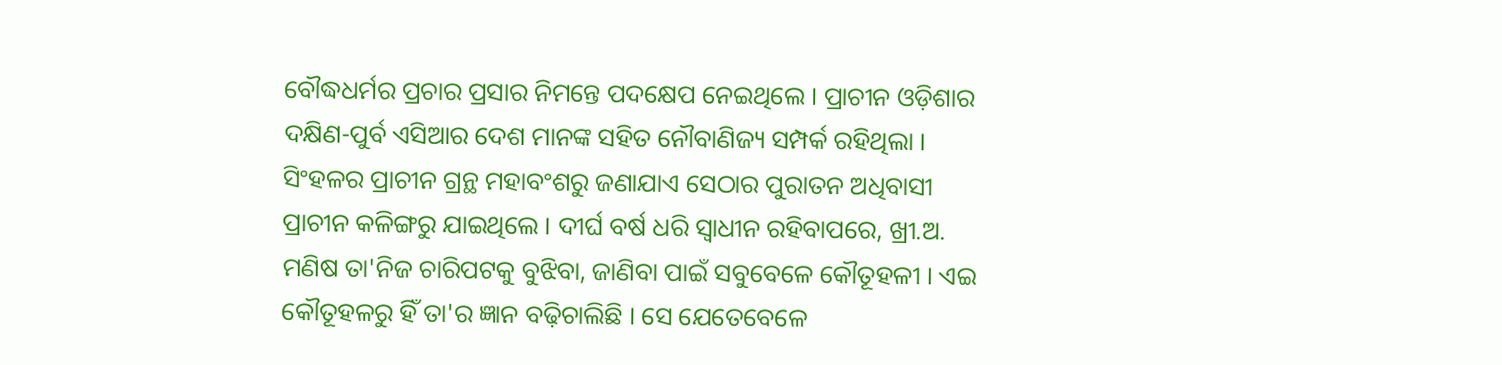ବୌଦ୍ଧଧର୍ମର ପ୍ରଚାର ପ୍ରସାର ନିମନ୍ତେ ପଦକ୍ଷେପ ନେଇଥିଲେ । ପ୍ରାଚୀନ ଓଡ଼ିଶାର ଦକ୍ଷିଣ-ପୁର୍ବ ଏସିଆର ଦେଶ ମାନଙ୍କ ସହିତ ନୌବାଣିଜ୍ୟ ସମ୍ପର୍କ ରହିଥିଲା । ସିଂହଳର ପ୍ରାଚୀନ ଗ୍ରନ୍ଥ ମହାବଂଶରୁ ଜଣାଯାଏ ସେଠାର ପୁରାତନ ଅଧିବାସୀ ପ୍ରାଚୀନ କଳିଙ୍ଗରୁ ଯାଇଥିଲେ । ଦୀର୍ଘ ବର୍ଷ ଧରି ସ୍ୱାଧୀନ ରହିବାପରେ, ଖ୍ରୀ.ଅ.
ମଣିଷ ତା'ନିଜ ଚାରିପଟକୁ ବୁଝିବା, ଜାଣିବା ପାଇଁ ସବୁବେଳେ କୌତୂହଳୀ । ଏଇ କୌତୂହଳରୁ ହିଁ ତା'ର ଜ୍ଞାନ ବଢ଼ିଚାଲିଛି । ସେ ଯେତେବେଳେ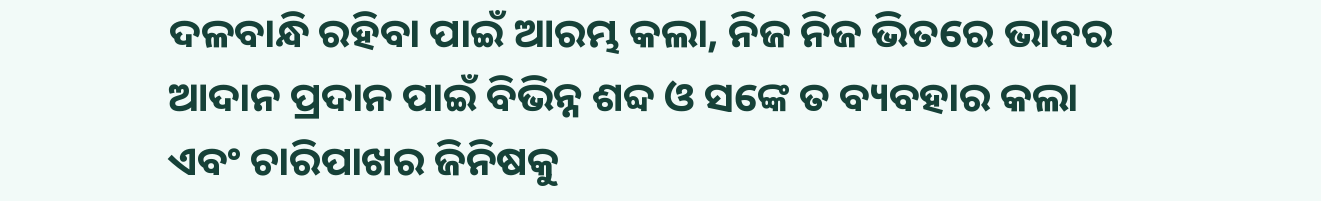ଦଳବାନ୍ଧି ରହିବା ପାଇଁ ଆରମ୍ଭ କଲା, ନିଜ ନିଜ ଭିତରେ ଭାବର ଆଦାନ ପ୍ରଦାନ ପାଇଁ ବିଭିନ୍ନ ଶବ୍ଦ ଓ ସଙ୍କେ ତ ବ୍ୟବହାର କଲା ଏବଂ ଚାରିପାଖର ଜିନିଷକୁ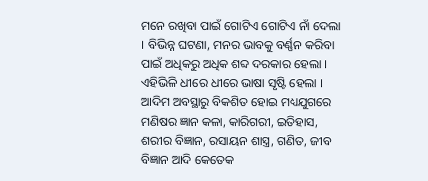ମନେ ରଖିବା ପାଇଁ ଗୋଟିଏ ଗୋଟିଏ ନାଁ ଦେଲା । ବିଭିନ୍ନ ଘଟଣା, ମନର ଭାବକୁ ବର୍ଣ୍ଣନ କରିବା ପାଇଁ ଅଧିକରୁ ଅଧିକ ଶବ୍ଦ ଦରକାର ହେଲା । ଏହିଭିଳି ଧୀରେ ଧୀରେ ଭାଷା ସୃଷ୍ଟି ହେଲା । ଆଦିମ ଅବସ୍ଥାରୁ ବିକଶିତ ହୋଇ ମଧ୍ୟଯୁଗରେ ମଣିଷର ଜ୍ଞାନ କଳା, କାରିଗରୀ, ଇତିହାସ, ଶରୀର ବିଜ୍ଞାନ, ରସାୟନ ଶାସ୍ତ୍ର, ଗଣିତ, ଜୀବ ବିଜ୍ଞାନ ଆଦି କେତେକ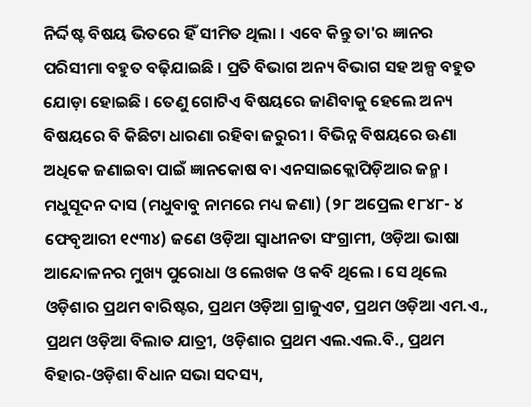ନିର୍ଦ୍ଦିଷ୍ଟ ବିଷୟ ଭିତରେ ହିଁ ସୀମିତ ଥିଲା । ଏବେ କିନ୍ତୁ ତା'ର ଜ୍ଞାନର ପରିସୀମା ବହୁତ ବଢ଼ିଯାଇଛି । ପ୍ରତି ବିଭାଗ ଅନ୍ୟ ବିଭାଗ ସହ ଅଳ୍ପ ବହୁତ ଯୋଡ଼ା ହୋଇଛି । ତେଣୁ ଗୋଟିଏ ବିଷୟରେ ଜାଣିବାକୁ ହେଲେ ଅନ୍ୟ ବିଷୟରେ ବି କିଛିଟା ଧାରଣା ରହିବା ଜରୁରୀ । ବିଭିନ୍ନ ବିଷୟରେ ଊଣା ଅଧିକେ ଜଣାଇବା ପାଇଁ ଜ୍ଞାନକୋଷ ବା ଏନସାଇକ୍ଲୋପିଡ଼ିଆର ଜନ୍ମ ।
ମଧୁସୂଦନ ଦାସ (ମଧୁବାବୁ ନାମରେ ମଧ୍ୟ ଜଣା) (୨୮ ଅପ୍ରେଲ ୧୮୪୮- ୪ ଫେବୃଆରୀ ୧୯୩୪) ଜଣେ ଓଡ଼ିଆ ସ୍ୱାଧୀନତା ସଂଗ୍ରାମୀ, ଓଡ଼ିଆ ଭାଷା ଆନ୍ଦୋଳନର ମୁଖ୍ୟ ପୁରୋଧା ଓ ଲେଖକ ଓ କବି ଥିଲେ । ସେ ଥିଲେ ଓଡ଼ିଶାର ପ୍ରଥମ ବାରିଷ୍ଟର, ପ୍ରଥମ ଓଡ଼ିଆ ଗ୍ରାଜୁଏଟ, ପ୍ରଥମ ଓଡ଼ିଆ ଏମ.ଏ., ପ୍ରଥମ ଓଡ଼ିଆ ବିଲାତ ଯାତ୍ରୀ, ଓଡ଼ିଶାର ପ୍ରଥମ ଏଲ.ଏଲ.ବି., ପ୍ରଥମ ବିହାର-ଓଡ଼ିଶା ବିଧାନ ସଭା ସଦସ୍ୟ,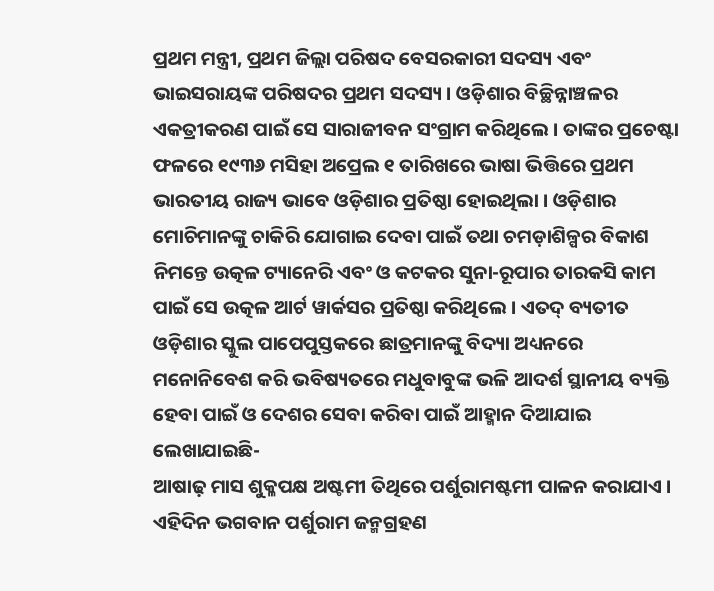ପ୍ରଥମ ମନ୍ତ୍ରୀ, ପ୍ରଥମ ଜିଲ୍ଲା ପରିଷଦ ବେସରକାରୀ ସଦସ୍ୟ ଏବଂ ଭାଇସରାୟଙ୍କ ପରିଷଦର ପ୍ରଥମ ସଦସ୍ୟ । ଓଡ଼ିଶାର ବିଚ୍ଛିନ୍ନାଞ୍ଚଳର ଏକତ୍ରୀକରଣ ପାଇଁ ସେ ସାରାଜୀବନ ସଂଗ୍ରାମ କରିଥିଲେ । ତାଙ୍କର ପ୍ରଚେଷ୍ଟା ଫଳରେ ୧୯୩୬ ମସିହା ଅପ୍ରେଲ ୧ ତାରିଖରେ ଭାଷା ଭିତ୍ତିରେ ପ୍ରଥମ ଭାରତୀୟ ରାଜ୍ୟ ଭାବେ ଓଡ଼ିଶାର ପ୍ରତିଷ୍ଠା ହୋଇଥିଲା । ଓଡ଼ିଶାର ମୋଚିମାନଙ୍କୁ ଚାକିରି ଯୋଗାଇ ଦେବା ପାଇଁ ତଥା ଚମଡ଼ାଶିଳ୍ପର ବିକାଶ ନିମନ୍ତେ ଉତ୍କଳ ଟ୍ୟାନେରି ଏବଂ ଓ କଟକର ସୁନା-ରୂପାର ତାରକସି କାମ ପାଇଁ ସେ ଉତ୍କଳ ଆର୍ଟ ୱାର୍କସର ପ୍ରତିଷ୍ଠା କରିଥିଲେ । ଏତଦ୍ ବ୍ୟତୀତ ଓଡ଼ିଶାର ସ୍କୁଲ ପାପେପୁସ୍ତକରେ ଛାତ୍ରମାନଙ୍କୁ ବିଦ୍ୟା ଅଧ୍ୟନରେ ମନୋନିବେଶ କରି ଭବିଷ୍ୟତରେ ମଧୁବାବୁଙ୍କ ଭଳି ଆଦର୍ଶ ସ୍ଥାନୀୟ ବ୍ୟକ୍ତି ହେବା ପାଇଁ ଓ ଦେଶର ସେବା କରିବା ପାଇଁ ଆହ୍ମାନ ଦିଆଯାଇ ଲେଖାଯାଇଛି-
ଆଷାଢ଼ ମାସ ଶୁକ୍ଳପକ୍ଷ ଅଷ୍ଟମୀ ତିଥିରେ ପର୍ଶୁରାମଷ୍ଟମୀ ପାଳନ କରାଯାଏ । ଏହିଦିନ ଭଗବାନ ପର୍ଶୁରାମ ଜନ୍ମଗ୍ରହଣ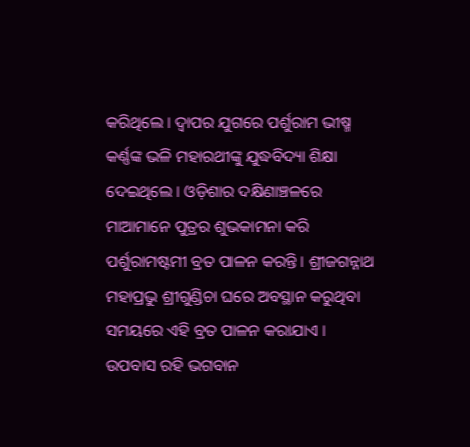କରିଥିଲେ । ଦ୍ୱାପର ଯୁଗରେ ପର୍ଶୁରାମ ଭୀଷ୍ମ କର୍ଣ୍ଣଙ୍କ ଭଳି ମହାରଥୀଙ୍କୁ ଯୁଦ୍ଧବିଦ୍ୟା ଶିକ୍ଷା ଦେଇଥିଲେ । ଓଡ଼ିଶାର ଦକ୍ଷିଣାଞ୍ଚଳରେ ମାଆମାନେ ପୁତ୍ରର ଶୁଭକାମନା କରି ପର୍ଶୁରାମଷ୍ଟମୀ ବ୍ରତ ପାଳନ କରନ୍ତି । ଶ୍ରୀଜଗନ୍ନାଥ ମହାପ୍ରଭୁ ଶ୍ରୀଗୁଣ୍ଡିଚା ଘରେ ଅବସ୍ଥାନ କରୁଥିବା ସମୟରେ ଏହି ବ୍ରତ ପାଳନ କରାଯାଏ । ଉପବାସ ରହି ଭଗବାନ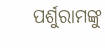ପର୍ଶୁରାମଙ୍କୁ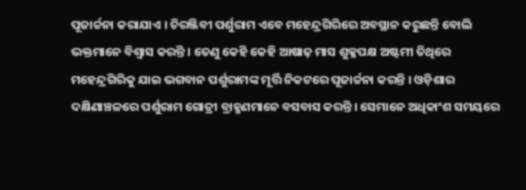ପୂଜାର୍ଚ୍ଚନା କରାଯାଏ । ଚିରଞ୍ଜିବୀ ପର୍ଶୁରାମ ଏବେ ମହେନ୍ଦ୍ରଗିରିରେ ଅବସ୍ଥାନ କରୁଛନ୍ତି ବୋଲି ଭକ୍ତମାନେ ବିଶ୍ୱାସ କରନ୍ତି । ତେଣୁ କେହି କେହି ଆଷାଢ଼ ମାସ ଶୁକ୍ଳପକ୍ଷ ଅଷ୍ଟମୀ ତିଥିରେ ମହେନ୍ଦ୍ରଗିରିକୁ ଯାଇ ଭଗବାନ ପର୍ଶୁରାମଙ୍କ ମୂର୍ତ୍ତି ନିକଟରେ ପୂଜାର୍ଚ୍ଚନା କରନ୍ତି । ଓଡ଼ିଶାର ଦକ୍ଷିଣାଞ୍ଚଳରେ ପର୍ଶୁରାମ ଗୋତ୍ରୀ ବ୍ରାହ୍ମଣମାନେ ବସବାସ କରନ୍ତି । ସେମାନେ ଅଧିକାଂଶ ସମୟରେ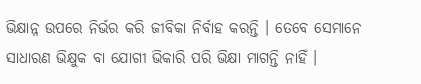ଭିକ୍ଷାନ୍ନ ଉପରେ ନିର୍ଭର କରି ଜୀବିକା ନିର୍ବାହ କରନ୍ତି । ତେବେ ସେମାନେ ସାଧାରଣ ଭିକ୍ଷୁକ ବା ଯୋଗୀ ଭିକାରି ପରି ଭିକ୍ଷା ମାଗନ୍ତି ନାହିଁ ।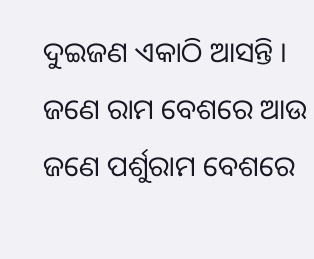ଦୁଇଜଣ ଏକାଠି ଆସନ୍ତି । ଜଣେ ରାମ ବେଶରେ ଆଉ ଜଣେ ପର୍ଶୁରାମ ବେଶରେ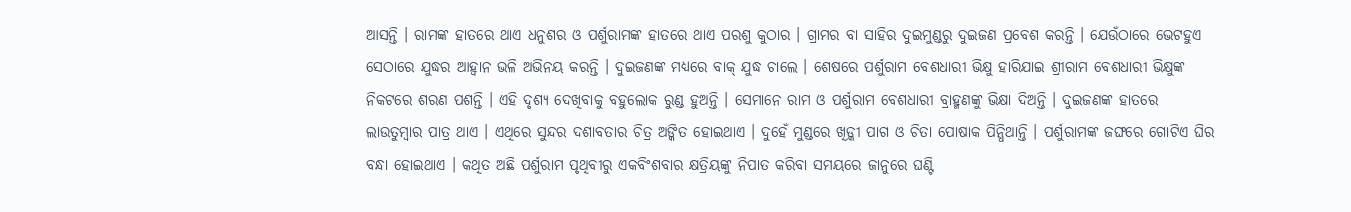ଆସନ୍ତି । ରାମଙ୍କ ହାତରେ ଥାଏ ଧନୁଶର ଓ ପର୍ଶୁରାମଙ୍କ ହାତରେ ଥାଏ ପରଶୁ କୁଠାର । ଗ୍ରାମର ବା ସାହିର ଦୁଇମୁଣ୍ଡରୁ ଦୁଇଜଣ ପ୍ରବେଶ କରନ୍ତି । ଯେଉଁଠାରେ ଭେଟହୁଏ ସେଠାରେ ଯୁଦ୍ଧର ଆହ୍ୱାନ ଭଳି ଅଭିନୟ କରନ୍ତି । ଦୁଇଜଣଙ୍କ ମଧ୍ୟରେ ବାକ୍ ଯୁଦ୍ଧ ଚାଲେ । ଶେଷରେ ପର୍ଶୁରାମ ବେଶଧାରୀ ଭିକ୍ଷୁ ହାରିଯାଇ ଶ୍ରୀରାମ ବେଶଧାରୀ ଭିକ୍ଷୁଙ୍କ ନିକଟରେ ଶରଣ ପଶନ୍ତି । ଏହି ଦୃଶ୍ୟ ଦେଖିବାକୁ ବହୁଲୋକ ରୁଣ୍ଡ ହୁଅନ୍ତି । ସେମାନେ ରାମ ଓ ପର୍ଶୁରାମ ବେଶଧାରୀ ବ୍ରାହ୍ମଣଙ୍କୁ ଭିକ୍ଷା ଦିଅନ୍ତି । ଦୁଇଜଣଙ୍କ ହାତରେ ଲାଉତୁମ୍ବାର ପାତ୍ର ଥାଏ । ଏଥିରେ ସୁନ୍ଦର ଦଶାବତାର ଚିତ୍ର ଅଙ୍କିତ ହୋଇଥାଏ । ଦୁହେଁ ମୁଣ୍ଡରେ ଖିଡ଼୍କୀ ପାଗ ଓ ଚିତା ପୋଷାକ ପିନ୍ଧିଥାନ୍ତି । ପର୍ଶୁରାମଙ୍କ ଜଙ୍ଘରେ ଗୋଟିଏ ଘିର ବନ୍ଧା ହୋଇଥାଏ । କଥିତ ଅଛି ପର୍ଶୁରାମ ପୃଥିବୀରୁ ଏକବିଂଶବାର କ୍ଷତ୍ରିୟଙ୍କୁ ନିପାତ କରିବା ସମୟରେ ଜାନୁରେ ଘଣ୍ଟି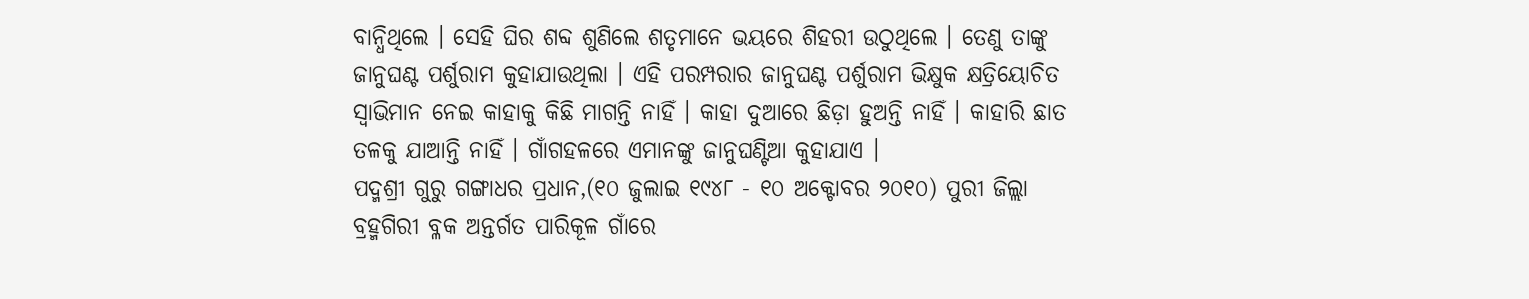ବାନ୍ଧିଥିଲେ । ସେହି ଘିର ଶବ୍ଦ ଶୁଣିଲେ ଶତୃମାନେ ଭୟରେ ଶିହରୀ ଉଠୁଥିଲେ । ତେଣୁ ତାଙ୍କୁ ଜାନୁଘଣ୍ଟ ପର୍ଶୁରାମ କୁହାଯାଉଥିଲା । ଏହି ପରମ୍ପରାର ଜାନୁଘଣ୍ଟ ପର୍ଶୁରାମ ଭିକ୍ଷୁକ କ୍ଷତ୍ରିୟୋଚିତ ସ୍ୱାଭିମାନ ନେଇ କାହାକୁ କିଛି ମାଗନ୍ତି ନାହିଁ । କାହା ଦୁଆରେ ଛିଡ଼ା ହୁଅନ୍ତି ନାହିଁ । କାହାରି ଛାତ ତଳକୁ ଯାଆନ୍ତି ନାହିଁ । ଗାଁଗହଳରେ ଏମାନଙ୍କୁ ଜାନୁଘଣ୍ଟିଆ କୁହାଯାଏ ।
ପଦ୍ମଶ୍ରୀ ଗୁରୁ ଗଙ୍ଗାଧର ପ୍ରଧାନ,(୧୦ ଜୁଲାଇ ୧୯୪୮ - ୧୦ ଅକ୍ଟୋବର ୨୦୧୦) ପୁରୀ ଜିଲ୍ଲା ବ୍ରହ୍ମଗିରୀ ବ୍ଳକ ଅନ୍ତର୍ଗତ ପାରିକୂଳ ଗାଁରେ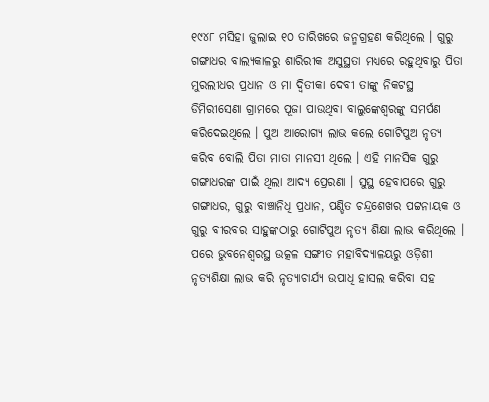୧୯୪୮ ମସିହା ଜୁଲାଇ ୧୦ ତାରିଖରେ ଜନ୍ମଗ୍ରହଣ କରିଥିଲେ । ଗୁରୁ ଗଙ୍ଗାଧର ବାଲ୍ୟକାଳରୁ ଶାରିରୀକ ଅସୁସ୍ଥତା ମଧ୍ୟରେ ରହୁଥିବାରୁ ପିତା ମୁରଲୀଧର ପ୍ରଧାନ ଓ ମା ଦ୍ୱିତୀକା ଦେବୀ ତାଙ୍କୁ ନିକଟସ୍ଥ ଡିମିରୀସେଣା ଗ୍ରାମରେ ପୂଜା ପାଉଥିବା ବାଲୁଙ୍କେଶ୍ୱରଙ୍କୁ ସମର୍ପଣ କରିଦେଇଥିଲେ । ପୁଅ ଆରୋଗ୍ୟ ଲାଭ କଲେ ଗୋଟିପୁଅ ନୃତ୍ୟ କରିବ ବୋଲି ପିତା ମାତା ମାନସୀ ଥିଲେ । ଏହି ମାନସିକ ଗୁରୁ ଗଙ୍ଗାଧରଙ୍କ ପାଇଁ ଥିଲା ଆଦ୍ୟ ପ୍ରେରଣା । ସୁସ୍ଥ ହେବାପରେ ଗୁରୁ ଗଙ୍ଗାଧର, ଗୁରୁ ବାଞ୍ଚାନିଧି ପ୍ରଧାନ, ପଣ୍ଡିତ ଚନ୍ଦ୍ରଶେଖର ପଟ୍ଟନାୟକ ଓ ଗୁରୁ ବୀରବର ସାହୁଙ୍କଠାରୁ ଗୋଟିପୁଅ ନୃତ୍ୟ ଶିକ୍ଷା ଲାଭ କରିଥିଲେ । ପରେ ଭୁବନେଶ୍ୱରସ୍ଥ ଉତ୍କଳ ସଙ୍ଗୀତ ମହାବିଦ୍ୟାଳୟରୁ ଓଡ଼ିଶୀ ନୃତ୍ୟଶିକ୍ଷା ଲାଭ କରି ନୃତ୍ୟାଚାର୍ଯ୍ୟ ଉପାଧି ହାସଲ କରିବା ସହ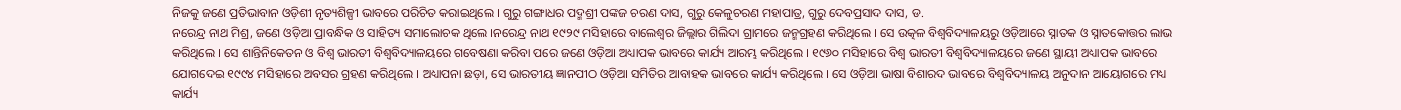ନିଜକୁ ଜଣେ ପ୍ରତିଭାବାନ ଓଡ଼ିଶୀ ନୃତ୍ୟଶିଳ୍ପୀ ଭାବରେ ପରିଚିତ କରାଇଥିଲେ । ଗୁରୁ ଗଙ୍ଗାଧର ପଦ୍ମଶ୍ରୀ ପଙ୍କଜ ଚରଣ ଦାସ, ଗୁରୁ କେଳୁଚରଣ ମହାପାତ୍ର, ଗୁରୁ ଦେବପ୍ରସାଦ ଦାସ, ଡ.
ନରେନ୍ଦ୍ର ନାଥ ମିଶ୍ର, ଜଣେ ଓଡ଼ିଆ ପ୍ରାବନ୍ଧିକ ଓ ସାହିତ୍ୟ ସମାଲୋଚକ ଥିଲେ ।ନରେନ୍ଦ୍ର ନାଥ ୧୯୨୯ ମସିହାରେ ବାଲେଶ୍ୱର ଜିଲ୍ଲାର ଗିଲିଦା ଗ୍ରାମରେ ଜନ୍ମଗ୍ରହଣ କରିଥିଲେ । ସେ ଉତ୍କଳ ବିଶ୍ୱବିଦ୍ୟାଳୟରୁ ଓଡ଼ିଆରେ ସ୍ନାତକ ଓ ସ୍ନାତକୋତ୍ତର ଲାଭ କରିଥିଲେ । ସେ ଶାନ୍ତିନିକେତନ ଓ ବିଶ୍ୱ ଭାରତୀ ବିଶ୍ୱବିଦ୍ୟାଳୟରେ ଗବେଷଣା କରିବା ପରେ ଜଣେ ଓଡ଼ିଆ ଅଧ୍ୟାପକ ଭାବରେ କାର୍ଯ୍ୟ ଆରମ୍ଭ କରିଥିଲେ । ୧୯୬୦ ମସିହାରେ ବିଶ୍ୱ ଭାରତୀ ବିଶ୍ୱବିଦ୍ୟାଳୟରେ ଜଣେ ସ୍ଥାୟୀ ଅଧ୍ୟାପକ ଭାବରେ ଯୋଗଦେଇ ୧୯୯୪ ମସିହାରେ ଅବସର ଗ୍ରହଣ କରିଥିଲେ । ଅଧ୍ୟାପନା ଛଡ଼ା, ସେ ଭାରତୀୟ ଜ୍ଞାନପୀଠ ଓଡ଼ିଆ ସମିତିର ଆବାହକ ଭାବରେ କାର୍ଯ୍ୟ କରିଥିଲେ । ସେ ଓଡ଼ିଆ ଭାଷା ବିଶାରଦ ଭାବରେ ବିଶ୍ୱବିଦ୍ୟାଳୟ ଅନୁଦାନ ଆୟୋଗରେ ମଧ୍ୟ କାର୍ଯ୍ୟ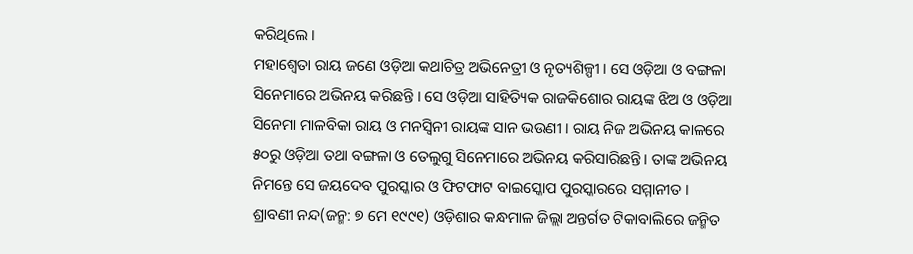କରିଥିଲେ ।
ମହାଶ୍ୱେତା ରାୟ ଜଣେ ଓଡ଼ିଆ କଥାଚିତ୍ର ଅଭିନେତ୍ରୀ ଓ ନୃତ୍ୟଶିଳ୍ପୀ । ସେ ଓଡ଼ିଆ ଓ ବଙ୍ଗଳା ସିନେମାରେ ଅଭିନୟ କରିଛନ୍ତି । ସେ ଓଡ଼ିଆ ସାହିତ୍ୟିକ ରାଜକିଶୋର ରାୟଙ୍କ ଝିଅ ଓ ଓଡ଼ିଆ ସିନେମା ମାଳବିକା ରାୟ ଓ ମନସ୍ୱିନୀ ରାୟଙ୍କ ସାନ ଭଉଣୀ । ରାୟ ନିଜ ଅଭିନୟ କାଳରେ ୫୦ରୁ ଓଡ଼ିଆ ତଥା ବଙ୍ଗଳା ଓ ତେଲୁଗୁ ସିନେମାରେ ଅଭିନୟ କରିସାରିଛନ୍ତି । ତାଙ୍କ ଅଭିନୟ ନିମନ୍ତେ ସେ ଜୟଦେବ ପୁରସ୍କାର ଓ ଫିଟଫାଟ ବାଇସ୍କୋପ ପୁରସ୍କାରରେ ସମ୍ମାନୀତ ।
ଶ୍ରାବଣୀ ନନ୍ଦ(ଜନ୍ମ: ୭ ମେ ୧୯୯୧) ଓଡ଼ିଶାର କନ୍ଧମାଳ ଜିଲ୍ଲା ଅନ୍ତର୍ଗତ ଟିକାବାଲିରେ ଜନ୍ମିତ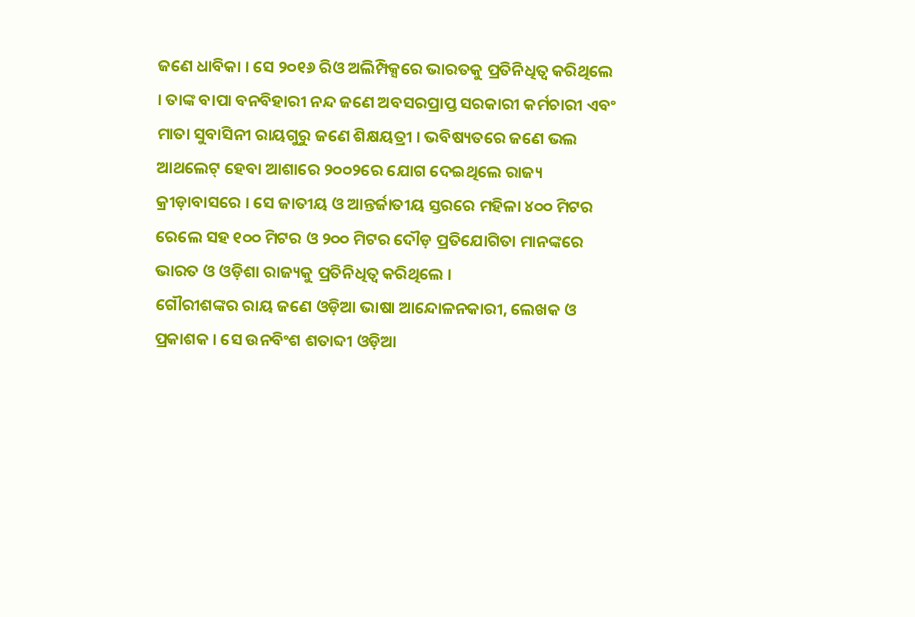ଜଣେ ଧାବିକା । ସେ ୨୦୧୬ ରିଓ ଅଲିମ୍ପିକ୍ସରେ ଭାରତକୁ ପ୍ରତିନିଧିତ୍ୱ କରିଥିଲେ । ତାଙ୍କ ବାପା ବନବିହାରୀ ନନ୍ଦ ଜଣେ ଅବସରପ୍ରାପ୍ତ ସରକାରୀ କର୍ମଚାରୀ ଏବଂ ମାତା ସୁବାସିନୀ ରାୟଗୁରୁ ଜଣେ ଶିକ୍ଷୟତ୍ରୀ । ଭବିଷ୍ୟତରେ ଜଣେ ଭଲ ଆଥଲେଟ୍ ହେବା ଆଶାରେ ୨୦୦୨ରେ ଯୋଗ ଦେଇଥିଲେ ରାଜ୍ୟ କ୍ରୀଡ଼ାବାସରେ । ସେ ଜାତୀୟ ଓ ଆନ୍ତର୍ଜାତୀୟ ସ୍ତରରେ ମହିଳା ୪୦୦ ମିଟର ରେଲେ ସହ ୧୦୦ ମିଟର ଓ ୨୦୦ ମିଟର ଦୌଡ଼ ପ୍ରତିଯୋଗିତା ମାନଙ୍କରେ ଭାରତ ଓ ଓଡ଼ିଶା ରାଜ୍ୟକୁ ପ୍ରତିନିଧିତ୍ୱ କରିଥିଲେ ।
ଗୌରୀଶଙ୍କର ରାୟ ଜଣେ ଓଡ଼ିଆ ଭାଷା ଆନ୍ଦୋଳନକାରୀ, ଲେଖକ ଓ ପ୍ରକାଶକ । ସେ ଉନବିଂଶ ଶତାବ୍ଦୀ ଓଡ଼ିଆ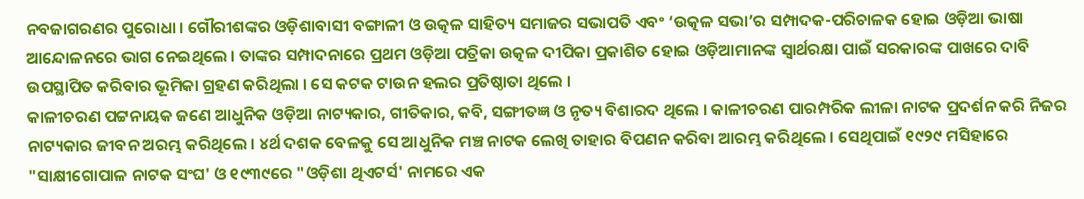ନବଜାଗରଣର ପୁରୋଧା । ଗୌରୀଶଙ୍କର ଓଡ଼ିଶାବାସୀ ବଙ୍ଗାଳୀ ଓ ଉତ୍କଳ ସାହିତ୍ୟ ସମାଜର ସଭାପତି ଏବଂ ‘ଉତ୍କଳ ସଭା’ର ସମ୍ପାଦକ-ପରିଚାଳକ ହୋଇ ଓଡ଼ିଆ ଭାଷା ଆନ୍ଦୋଳନରେ ଭାଗ ନେଇଥିଲେ । ତାଙ୍କର ସମ୍ପାଦନାରେ ପ୍ରଥମ ଓଡ଼ିଆ ପତ୍ରିକା ଉତ୍କଳ ଦୀପିକା ପ୍ରକାଶିତ ହୋଇ ଓଡ଼ିଆମାନଙ୍କ ସ୍ୱାର୍ଥରକ୍ଷା ପାଇଁ ସରକାରଙ୍କ ପାଖରେ ଦାବି ଉପସ୍ଥାପିତ କରିବାର ଭୂମିକା ଗ୍ରହଣ କରିଥିଲା । ସେ କଟକ ଟାଉନ ହଲର ପ୍ରତିଷ୍ଠାତା ଥିଲେ ।
କାଳୀଚରଣ ପଟ୍ଟନାୟକ ଜଣେ ଆଧୁନିକ ଓଡ଼ିଆ ନାଟ୍ୟକାର, ଗୀତିକାର, କବି, ସଙ୍ଗୀତଜ୍ଞ ଓ ନୃତ୍ୟ ବିଶାରଦ ଥିଲେ । କାଳୀଚରଣ ପାରମ୍ପରିକ ଲୀଳା ନାଟକ ପ୍ରଦର୍ଶନ କରି ନିଜର ନାଟ୍ୟକାର ଜୀବନ ଅରମ୍ଭ କରିଥିଲେ । ୪ର୍ଥ ଦଶକ ବେଳକୁ ସେ ଆଧୁନିକ ମଞ୍ଚ ନାଟକ ଲେଖି ତାହାର ବିପଣନ କରିବା ଆରମ୍ଭ କରିଥିଲେ । ସେଥିପାଇଁ ୧୯୨୯ ମସିହାରେ "ସାକ୍ଷୀଗୋପାଳ ନାଟକ ସଂଘ' ଓ ୧୯୩୯ରେ "ଓଡ଼ିଶା ଥିଏଟର୍ସ' ନାମରେ ଏକ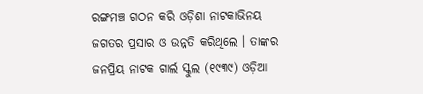ରଙ୍ଗମଞ୍ଚ ଗଠନ କରି ଓଡ଼ିଶା ନାଟକାଭିନୟ ଜଗତର ପ୍ରସାର ଓ ଉନ୍ନତି କରିଥିଲେ । ତାଙ୍କର ଜନପ୍ରିୟ ନାଟକ ଗାର୍ଲ ସ୍କୁଲ (୧୯୩୯) ଓଡ଼ିଆ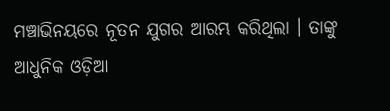ମଞ୍ଚାଭିନୟରେ ନୂତନ ଯୁଗର ଆରମ୍ଭ କରିଥିଲା । ତାଙ୍କୁ ଆଧୁନିକ ଓଡ଼ିଆ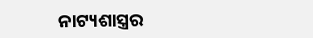ନାଟ୍ୟଶାସ୍ତ୍ରର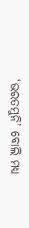‘ଭରତମୁନି’ ବୋଲି ମଧ୍ୟ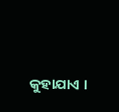କୁହାଯାଏ ।